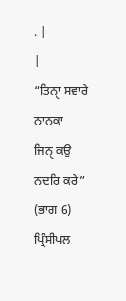. |
|
“ਤਿਨਾੑ ਸਵਾਰੇ ਨਾਨਕਾ
ਜਿਨੑ ਕਉ ਨਦਰਿ ਕਰੇ”
(ਭਾਗ 6)
ਪ੍ਰਿੰਸੀਪਲ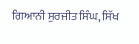ਗਿਆਨੀ ਸੁਰਜੀਤ ਸਿੰਘ, ਸਿੱਖ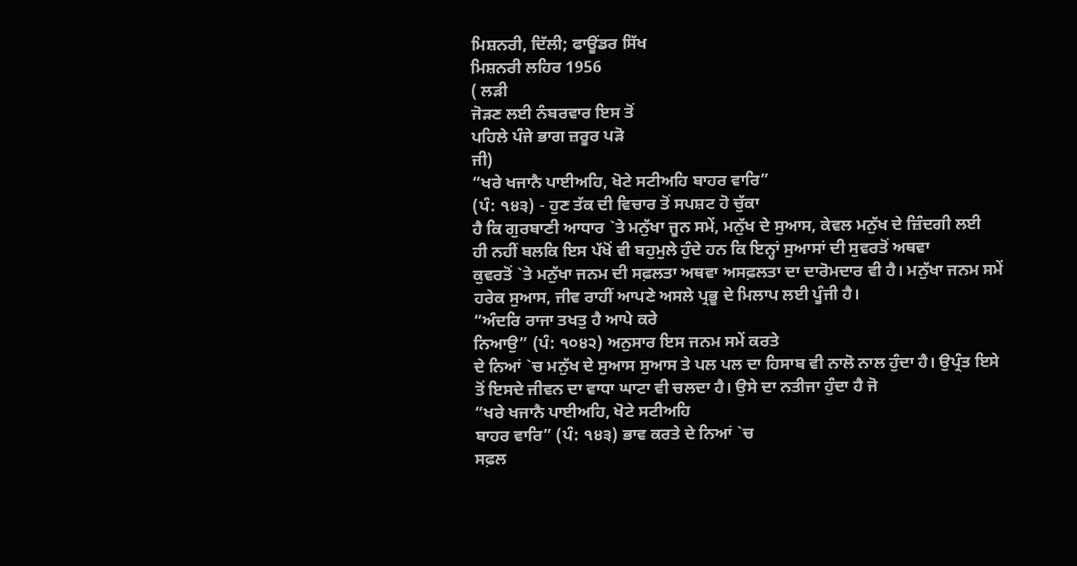ਮਿਸ਼ਨਰੀ, ਦਿੱਲੀ; ਫਾਊਂਡਰ ਸਿੱਖ
ਮਿਸ਼ਨਰੀ ਲਹਿਰ 1956
( ਲੜੀ
ਜੋੜਣ ਲਈ ਨੰਬਰਵਾਰ ਇਸ ਤੋਂ
ਪਹਿਲੇ ਪੰਜੇ ਭਾਗ ਜ਼ਰੂਰ ਪੜੋ
ਜੀ)
“ਖਰੇ ਖਜਾਨੈ ਪਾਈਅਹਿ, ਖੋਟੇ ਸਟੀਅਹਿ ਬਾਹਰ ਵਾਰਿ”
(ਪੰ: ੧੪੩) - ਹੁਣ ਤੱਕ ਦੀ ਵਿਚਾਰ ਤੋਂ ਸਪਸ਼ਟ ਹੋ ਚੁੱਕਾ
ਹੈ ਕਿ ਗੁਰਬਾਣੀ ਆਧਾਰ `ਤੇ ਮਨੁੱਖਾ ਜੂਨ ਸਮੇਂ, ਮਨੁੱਖ ਦੇ ਸੁਆਸ, ਕੇਵਲ ਮਨੁੱਖ ਦੇ ਜ਼ਿੰਦਗੀ ਲਈ
ਹੀ ਨਹੀਂ ਬਲਕਿ ਇਸ ਪੱਖੋਂ ਵੀ ਬਹੁਮੁਲੇ ਹੁੰਦੇ ਹਨ ਕਿ ਇਨ੍ਹਾਂ ਸੁਆਸਾਂ ਦੀ ਸੁਵਰਤੋਂ ਅਥਵਾ
ਕੁਵਰਤੋਂ `ਤੇ ਮਨੁੱਖਾ ਜਨਮ ਦੀ ਸਫ਼ਲਤਾ ਅਥਵਾ ਅਸਫ਼ਲਤਾ ਦਾ ਦਾਰੋਮਦਾਰ ਵੀ ਹੈ। ਮਨੁੱਖਾ ਜਨਮ ਸਮੇਂ
ਹਰੇਕ ਸੁਆਸ, ਜੀਵ ਰਾਹੀਂ ਆਪਣੇ ਅਸਲੇ ਪ੍ਰਭੂ ਦੇ ਮਿਲਾਪ ਲਈ ਪੂੰਜੀ ਹੈ।
“ਅੰਦਰਿ ਰਾਜਾ ਤਖਤੁ ਹੈ ਆਪੇ ਕਰੇ
ਨਿਆਉ” (ਪੰ: ੧੦੪੨) ਅਨੁਸਾਰ ਇਸ ਜਨਮ ਸਮੇਂ ਕਰਤੇ
ਦੇ ਨਿਆਂ `ਚ ਮਨੁੱਖ ਦੇ ਸੁਆਸ ਸੁਆਸ ਤੇ ਪਲ ਪਲ ਦਾ ਹਿਸਾਬ ਵੀ ਨਾਲੋ ਨਾਲ ਹੁੰਦਾ ਹੈ। ਉਪ੍ਰੰਤ ਇਸੇ
ਤੋਂ ਇਸਦੇ ਜੀਵਨ ਦਾ ਵਾਧਾ ਘਾਟਾ ਵੀ ਚਲਦਾ ਹੈ। ਉਸੇ ਦਾ ਨਤੀਜਾ ਹੁੰਦਾ ਹੈ ਜੋ
“ਖਰੇ ਖਜਾਨੈ ਪਾਈਅਹਿ, ਖੋਟੇ ਸਟੀਅਹਿ
ਬਾਹਰ ਵਾਰਿ” (ਪੰ: ੧੪੩) ਭਾਵ ਕਰਤੇ ਦੇ ਨਿਆਂ `ਚ
ਸਫ਼ਲ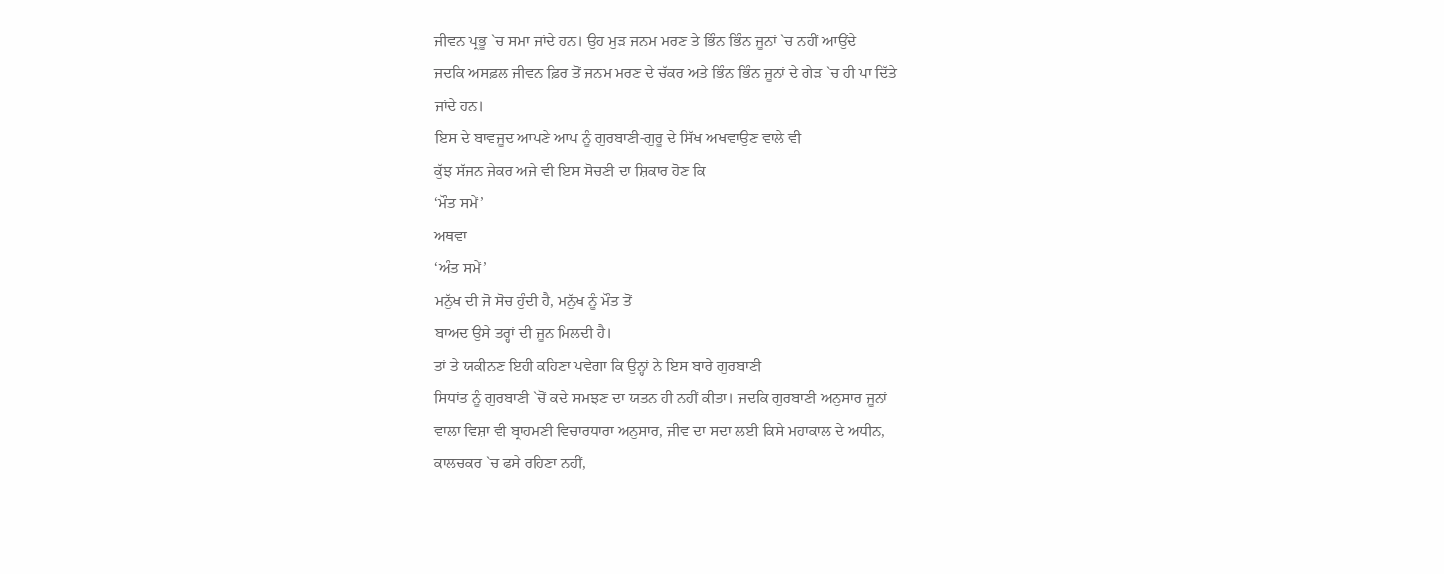ਜੀਵਨ ਪ੍ਰਭੂ `ਚ ਸਮਾ ਜਾਂਦੇ ਹਨ। ਉਹ ਮੁੜ ਜਨਮ ਮਰਣ ਤੇ ਭਿੰਨ ਭਿੰਨ ਜੂਨਾਂ `ਚ ਨਹੀਂ ਆਉਂਦੇ
ਜਦਕਿ ਅਸਫ਼ਲ ਜੀਵਨ ਫ਼ਿਰ ਤੋਂ ਜਨਮ ਮਰਣ ਦੇ ਚੱਕਰ ਅਤੇ ਭਿੰਨ ਭਿੰਨ ਜੂਨਾਂ ਦੇ ਗੇੜ `ਚ ਹੀ ਪਾ ਦਿੱਤੇ
ਜਾਂਦੇ ਹਨ।
ਇਸ ਦੇ ਬਾਵਜੂਦ ਆਪਣੇ ਆਪ ਨੂੰ ਗੁਰਬਾਣੀ-ਗੁਰੂ ਦੇ ਸਿੱਖ ਅਖਵਾਉਣ ਵਾਲੇ ਵੀ
ਕੁੱਝ ਸੱਜਨ ਜੇਕਰ ਅਜੇ ਵੀ ਇਸ ਸੋਚਣੀ ਦਾ ਸ਼ਿਕਾਰ ਹੋਣ ਕਿ
‘ਮੌਤ ਸਮੇਂ’
ਅਥਵਾ
‘ਅੰਤ ਸਮੇਂ’
ਮਨੁੱਖ ਦੀ ਜੋ ਸੋਚ ਹੁੰਦੀ ਹੈ, ਮਨੁੱਖ ਨੂੰ ਮੌਤ ਤੋਂ
ਬਾਅਦ ਉਸੇ ਤਰ੍ਹਾਂ ਦੀ ਜੂਨ ਮਿਲਦੀ ਹੈ।
ਤਾਂ ਤੇ ਯਕੀਨਣ ਇਹੀ ਕਹਿਣਾ ਪਵੇਗਾ ਕਿ ਉਨ੍ਹਾਂ ਨੇ ਇਸ ਬਾਰੇ ਗੁਰਬਾਣੀ
ਸਿਧਾਂਤ ਨੂੰ ਗੁਰਬਾਣੀ `ਚੋਂ ਕਦੇ ਸਮਝਣ ਦਾ ਯਤਨ ਹੀ ਨਹੀਂ ਕੀਤਾ। ਜਦਕਿ ਗੁਰਬਾਣੀ ਅਨੁਸਾਰ ਜੂਨਾਂ
ਵਾਲਾ ਵਿਸ਼ਾ ਵੀ ਬ੍ਰਾਹਮਣੀ ਵਿਚਾਰਧਾਰਾ ਅਨੁਸਾਰ, ਜੀਵ ਦਾ ਸਦਾ ਲਈ ਕਿਸੇ ਮਹਾਕਾਲ ਦੇ ਅਧੀਨ,
ਕਾਲਚਕਰ `ਚ ਫਸੇ ਰਹਿਣਾ ਨਹੀਂ,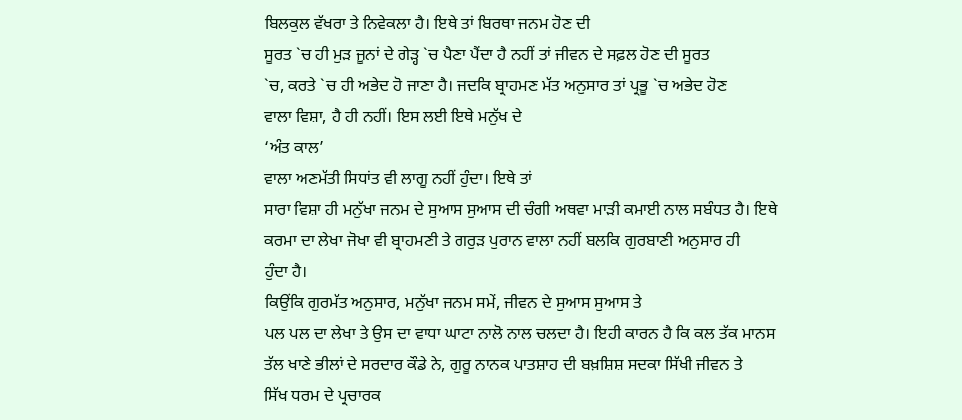ਬਿਲਕੁਲ ਵੱਖਰਾ ਤੇ ਨਿਵੇਕਲਾ ਹੈ। ਇਥੇ ਤਾਂ ਬਿਰਥਾ ਜਨਮ ਹੋਣ ਦੀ
ਸੂਰਤ `ਚ ਹੀ ਮੁੜ ਜੂਨਾਂ ਦੇ ਗੇੜ੍ਹ `ਚ ਪੈਣਾ ਪੈਂਦਾ ਹੈ ਨਹੀਂ ਤਾਂ ਜੀਵਨ ਦੇ ਸਫ਼ਲ ਹੋਣ ਦੀ ਸੂਰਤ
`ਚ, ਕਰਤੇ `ਚ ਹੀ ਅਭੇਦ ਹੋ ਜਾਣਾ ਹੈ। ਜਦਕਿ ਬ੍ਰਾਹਮਣ ਮੱਤ ਅਨੁਸਾਰ ਤਾਂ ਪ੍ਰਭੂ `ਚ ਅਭੇਦ ਹੋਣ
ਵਾਲਾ ਵਿਸ਼ਾ, ਹੈ ਹੀ ਨਹੀਂ। ਇਸ ਲਈ ਇਥੇ ਮਨੁੱਖ ਦੇ
‘ਅੰਤ ਕਾਲ’
ਵਾਲਾ ਅਣਮੱਤੀ ਸਿਧਾਂਤ ਵੀ ਲਾਗੂ ਨਹੀਂ ਹੁੰਦਾ। ਇਥੇ ਤਾਂ
ਸਾਰਾ ਵਿਸ਼ਾ ਹੀ ਮਨੁੱਖਾ ਜਨਮ ਦੇ ਸੁਆਸ ਸੁਆਸ ਦੀ ਚੰਗੀ ਅਥਵਾ ਮਾੜੀ ਕਮਾਈ ਨਾਲ ਸਬੰਧਤ ਹੈ। ਇਥੇ
ਕਰਮਾ ਦਾ ਲੇਖਾ ਜੋਖਾ ਵੀ ਬ੍ਰਾਹਮਣੀ ਤੇ ਗਰੁੜ ਪੁਰਾਨ ਵਾਲਾ ਨਹੀਂ ਬਲਕਿ ਗੁਰਬਾਣੀ ਅਨੁਸਾਰ ਹੀ
ਹੁੰਦਾ ਹੈ।
ਕਿਉਂਕਿ ਗੁਰਮੱਤ ਅਨੁਸਾਰ, ਮਨੁੱਖਾ ਜਨਮ ਸਮੇਂ, ਜੀਵਨ ਦੇ ਸੁਆਸ ਸੁਆਸ ਤੇ
ਪਲ ਪਲ ਦਾ ਲੇਖਾ ਤੇ ਉਸ ਦਾ ਵਾਧਾ ਘਾਟਾ ਨਾਲੋ ਨਾਲ ਚਲਦਾ ਹੈ। ਇਹੀ ਕਾਰਨ ਹੈ ਕਿ ਕਲ ਤੱਕ ਮਾਨਸ
ਤੱਲ ਖਾਣੇ ਭੀਲਾਂ ਦੇ ਸਰਦਾਰ ਕੌਡੇ ਨੇ, ਗੁਰੂ ਨਾਨਕ ਪਾਤਸ਼ਾਹ ਦੀ ਬਖ਼ਸ਼ਿਸ਼ ਸਦਕਾ ਸਿੱਖੀ ਜੀਵਨ ਤੇ
ਸਿੱਖ ਧਰਮ ਦੇ ਪ੍ਰਚਾਰਕ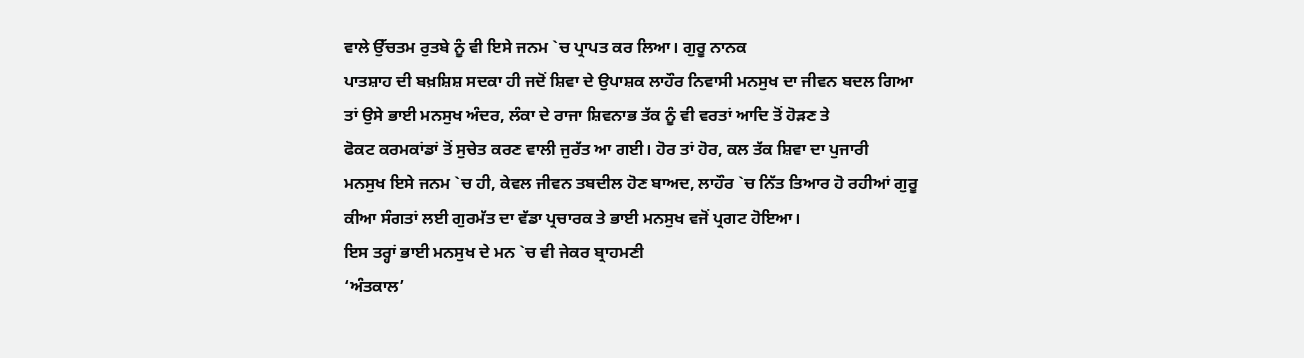ਵਾਲੇ ਉੱਚਤਮ ਰੁਤਬੇ ਨੂੰ ਵੀ ਇਸੇ ਜਨਮ `ਚ ਪ੍ਰਾਪਤ ਕਰ ਲਿਆ। ਗੁਰੂ ਨਾਨਕ
ਪਾਤਸ਼ਾਹ ਦੀ ਬਖ਼ਸ਼ਿਸ਼ ਸਦਕਾ ਹੀ ਜਦੋਂ ਸ਼ਿਵਾ ਦੇ ਉਪਾਸ਼ਕ ਲਾਹੌਰ ਨਿਵਾਸੀ ਮਨਸੁਖ ਦਾ ਜੀਵਨ ਬਦਲ ਗਿਆ
ਤਾਂ ਉਸੇ ਭਾਈ ਮਨਸੁਖ ਅੰਦਰ, ਲੰਕਾ ਦੇ ਰਾਜਾ ਸ਼ਿਵਨਾਭ ਤੱਕ ਨੂੰ ਵੀ ਵਰਤਾਂ ਆਦਿ ਤੋਂ ਹੋੜਣ ਤੇ
ਫੋਕਟ ਕਰਮਕਾਂਡਾਂ ਤੋਂ ਸੁਚੇਤ ਕਰਣ ਵਾਲੀ ਜੁਰੱਤ ਆ ਗਈ। ਹੋਰ ਤਾਂ ਹੋਰ, ਕਲ ਤੱਕ ਸ਼ਿਵਾ ਦਾ ਪੁਜਾਰੀ
ਮਨਸੁਖ ਇਸੇ ਜਨਮ `ਚ ਹੀ, ਕੇਵਲ ਜੀਵਨ ਤਬਦੀਲ ਹੋਣ ਬਾਅਦ, ਲਾਹੌਰ `ਚ ਨਿੱਤ ਤਿਆਰ ਹੋ ਰਹੀਆਂ ਗੁਰੂ
ਕੀਆ ਸੰਗਤਾਂ ਲਈ ਗੁਰਮੱਤ ਦਾ ਵੱਡਾ ਪ੍ਰਚਾਰਕ ਤੇ ਭਾਈ ਮਨਸੁਖ ਵਜੋਂ ਪ੍ਰਗਟ ਹੋਇਆ।
ਇਸ ਤਰ੍ਹਾਂ ਭਾਈ ਮਨਸੁਖ ਦੇ ਮਨ `ਚ ਵੀ ਜੇਕਰ ਬ੍ਰਾਹਮਣੀ
‘ਅੰਤਕਾਲ’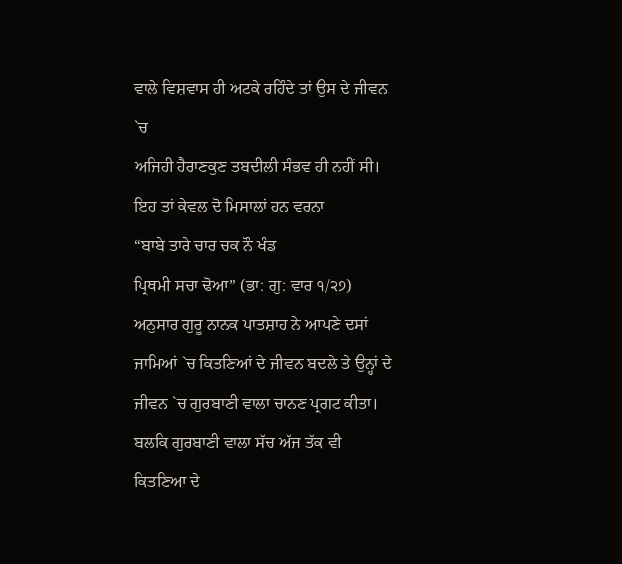ਵਾਲੇ ਵਿਸ਼ਵਾਸ ਹੀ ਅਟਕੇ ਰਹਿੰਦੇ ਤਾਂ ਉਸ ਦੇ ਜੀਵਨ `ਚ
ਅਜਿਹੀ ਹੈਰਾਣਕੁਣ ਤਬਦੀਲੀ ਸੰਭਵ ਹੀ ਨਹੀਂ ਸੀ। ਇਹ ਤਾਂ ਕੇਵਲ ਦੋ ਮਿਸਾਲਾਂ ਹਨ ਵਰਨਾ
“ਬਾਬੇ ਤਾਰੇ ਚਾਰ ਚਕ ਨੌ ਖੰਡ
ਪ੍ਰਿਥਮੀ ਸਚਾ ਢੋਆ” (ਭਾ: ਗੁ: ਵਾਰ ੧/੨੭)
ਅਨੁਸਾਰ ਗੁਰੂ ਨਾਨਕ ਪਾਤਸ਼ਾਹ ਨੇ ਆਪਣੇ ਦਸਾਂ ਜਾਮਿਆਂ `ਚ ਕਿਤਣਿਆਂ ਦੇ ਜੀਵਨ ਬਦਲੇ ਤੇ ਉਨ੍ਹਾਂ ਦੇ
ਜੀਵਨ `ਚ ਗੁਰਬਾਣੀ ਵਾਲਾ ਚਾਨਣ ਪ੍ਰਗਟ ਕੀਤਾ। ਬਲਕਿ ਗੁਰਬਾਣੀ ਵਾਲਾ ਸੱਚ ਅੱਜ ਤੱਕ ਵੀ ਕਿਤਣਿਆ ਦੇ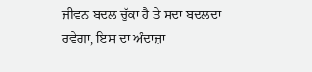ਜੀਵਨ ਬਦਲ ਚੁੱਕਾ ਹੈ ਤੇ ਸਦਾ ਬਦਲਦਾ ਰਵੇਗਾ, ਇਸ ਦਾ ਅੰਦਾਜ਼ਾ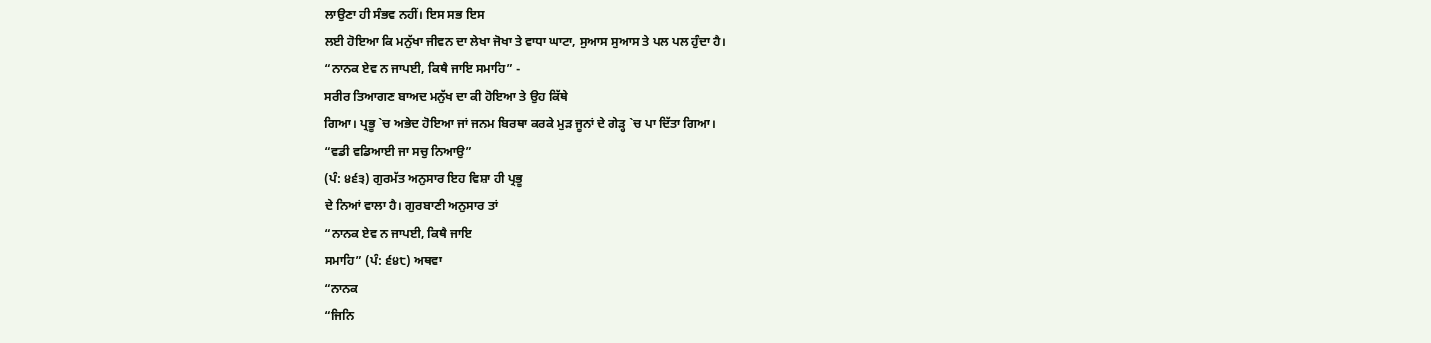ਲਾਉਣਾ ਹੀ ਸੰਭਵ ਨਹੀਂ। ਇਸ ਸਭ ਇਸ
ਲਈ ਹੋਇਆ ਕਿ ਮਨੁੱਖਾ ਜੀਵਨ ਦਾ ਲੇਖਾ ਜੋਖਾ ਤੇ ਵਾਧਾ ਘਾਟਾ, ਸੁਆਸ ਸੁਆਸ ਤੇ ਪਲ ਪਲ ਹੁੰਦਾ ਹੈ।
“ਨਾਨਕ ਏਵ ਨ ਜਾਪਈ, ਕਿਥੈ ਜਾਇ ਸਮਾਹਿ” -
ਸਰੀਰ ਤਿਆਗਣ ਬਾਅਦ ਮਨੁੱਖ ਦਾ ਕੀ ਹੋਇਆ ਤੇ ਉਹ ਕਿੱਥੇ
ਗਿਆ। ਪ੍ਰਭੂ `ਚ ਅਭੇਦ ਹੋਇਆ ਜਾਂ ਜਨਮ ਬਿਰਥਾ ਕਰਕੇ ਮੁੜ ਜੂਨਾਂ ਦੇ ਗੇੜ੍ਹ `ਚ ਪਾ ਦਿੱਤਾ ਗਿਆ।
“ਵਡੀ ਵਡਿਆਈ ਜਾ ਸਚੁ ਨਿਆਉ”
(ਪੰ: ੪੬੩) ਗੁਰਮੱਤ ਅਨੁਸਾਰ ਇਹ ਵਿਸ਼ਾ ਹੀ ਪ੍ਰਭੂ
ਦੇ ਨਿਆਂ ਵਾਲਾ ਹੈ। ਗੁਰਬਾਣੀ ਅਨੁਸਾਰ ਤਾਂ
“ਨਾਨਕ ਏਵ ਨ ਜਾਪਈ, ਕਿਥੈ ਜਾਇ
ਸਮਾਹਿ” (ਪੰ: ੬੪੮) ਅਥਵਾ
“ਨਾਨਕ
“ਜਿਨਿ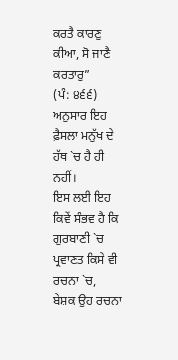ਕਰਤੈ ਕਾਰਣੁ ਕੀਆ, ਸੋ ਜਾਣੈ ਕਰਤਾਰੁ”
(ਪੰ: ੪੬੬) ਅਨੁਸਾਰ ਇਹ ਫ਼ੈਸਲਾ ਮਨੁੱਖ ਦੇ ਹੱਥ `ਚ ਹੈ ਹੀ
ਨਹੀਂ।
ਇਸ ਲਈ ਇਹ ਕਿਵੇਂ ਸੰਭਵ ਹੈ ਕਿ ਗੁਰਬਾਣੀ `ਚ ਪ੍ਰਵਾਣਤ ਕਿਸੇ ਵੀ ਰਚਨਾ `ਚ,
ਬੇਸ਼ਕ ਉਹ ਰਚਨਾ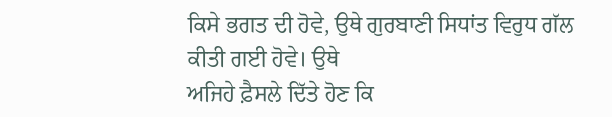ਕਿਸੇ ਭਗਤ ਦੀ ਹੋਵੇ, ਉਥੇ ਗੁਰਬਾਣੀ ਸਿਧਾਂਤ ਵਿਰੁਧ ਗੱਲ ਕੀਤੀ ਗਈ ਹੋਵੇ। ਉਥੇ
ਅਜਿਹੇ ਫ਼ੈਸਲੇ ਦਿੱਤੇ ਹੋਣ ਕਿ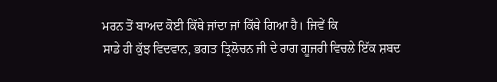ਮਰਨ ਤੋਂ ਬਾਅਦ ਕੋਈ ਕਿੱਥੇ ਜਾਂਦਾ ਜਾਂ ਕਿੱਥੇ ਗਿਆ ਹੈ। ਜਿਵੇਂ ਕਿ
ਸਾਡੇ ਹੀ ਕੁੱਝ ਵਿਦਵਾਨ, ਭਗਤ ਤ੍ਰਿਲੋਚਨ ਜੀ ਦੇ ਰਾਗ ਗੂਜਰੀ ਵਿਚਲੇ ਇੱਕ ਸ਼ਬਦ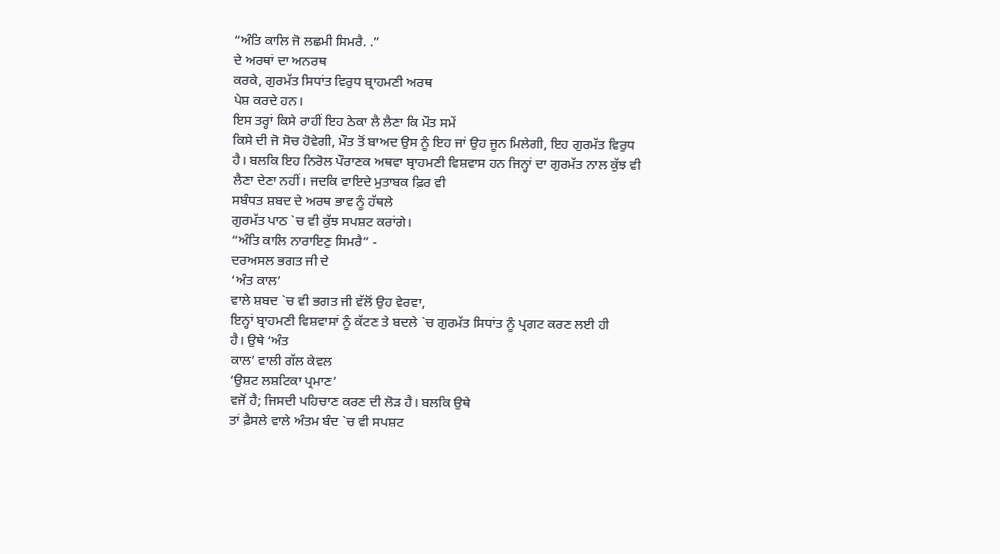“ਅੰਤਿ ਕਾਲਿ ਜੋ ਲਛਮੀ ਸਿਮਰੈ. .”
ਦੇ ਅਰਥਾਂ ਦਾ ਅਨਰਥ
ਕਰਕੇ, ਗੁਰਮੱਤ ਸਿਧਾਂਤ ਵਿਰੁਧ ਬ੍ਰਾਹਮਣੀ ਅਰਥ
ਪੇਸ਼ ਕਰਦੇ ਹਨ।
ਇਸ ਤਰ੍ਹਾਂ ਕਿਸੇ ਰਾਹੀਂ ਇਹ ਠੇਕਾ ਲੈ ਲੈਣਾ ਕਿ ਮੌਤ ਸਮੇਂ
ਕਿਸੇ ਦੀ ਜੋ ਸੋਚ ਹੋਵੇਗੀ, ਮੌਤ ਤੋਂ ਬਾਅਦ ਉਸ ਨੂੰ ਇਹ ਜਾਂ ਉਹ ਜੂਨ ਮਿਲੇਗੀ, ਇਹ ਗੁਰਮੱਤ ਵਿਰੁਧ
ਹੈ। ਬਲਕਿ ਇਹ ਨਿਰੋਲ ਪੌਰਾਣਕ ਅਥਵਾ ਬ੍ਰਾਹਮਣੀ ਵਿਸ਼ਵਾਸ ਹਨ ਜਿਨ੍ਹਾਂ ਦਾ ਗੁਰਮੱਤ ਨਾਲ ਕੁੱਝ ਵੀ
ਲੈਣਾ ਦੇਣਾ ਨਹੀਂ। ਜਦਕਿ ਵਾਇਦੇ ਮੁਤਾਬਕ ਫ਼ਿਰ ਵੀ
ਸਬੰਧਤ ਸ਼ਬਦ ਦੇ ਅਰਥ ਭਾਵ ਨੂੰ ਹੱਥਲੇ
ਗੁਰਮੱਤ ਪਾਠ `ਚ ਵੀ ਕੁੱਝ ਸਪਸ਼ਟ ਕਰਾਂਗੇ।
“ਅੰਤਿ ਕਾਲਿ ਨਾਰਾਇਣੁ ਸਿਮਰੈ” -
ਦਰਅਸਲ ਭਗਤ ਜੀ ਦੇ
‘ਅੰਤ ਕਾਲ’
ਵਾਲੇ ਸ਼ਬਦ `ਚ ਵੀ ਭਗਤ ਜੀ ਵੱਲੋਂ ਉਹ ਵੇਰਵਾ,
ਇਨ੍ਹਾਂ ਬ੍ਰਾਹਮਣੀ ਵਿਸ਼ਵਾਸਾਂ ਨੂੰ ਕੱਟਣ ਤੇ ਬਦਲੇ `ਚ ਗੁਰਮੱਤ ਸਿਧਾਂਤ ਨੂੰ ਪ੍ਰਗਟ ਕਰਣ ਲਈ ਹੀ
ਹੈ। ਉਥੇ ‘ਅੰਤ
ਕਾਲ’ ਵਾਲੀ ਗੱਲ ਕੇਵਲ
‘ਉਸ਼ਟ ਲਸ਼ਟਿਕਾ ਪ੍ਰਮਾਣ’
ਵਜੋਂ ਹੈ; ਜਿਸਦੀ ਪਹਿਚਾਣ ਕਰਣ ਦੀ ਲੋੜ ਹੈ। ਬਲਕਿ ਉਥੇ
ਤਾਂ ਫ਼ੈਸਲੇ ਵਾਲੇ ਅੰਤਮ ਬੰਦ `ਚ ਵੀ ਸਪਸ਼ਟ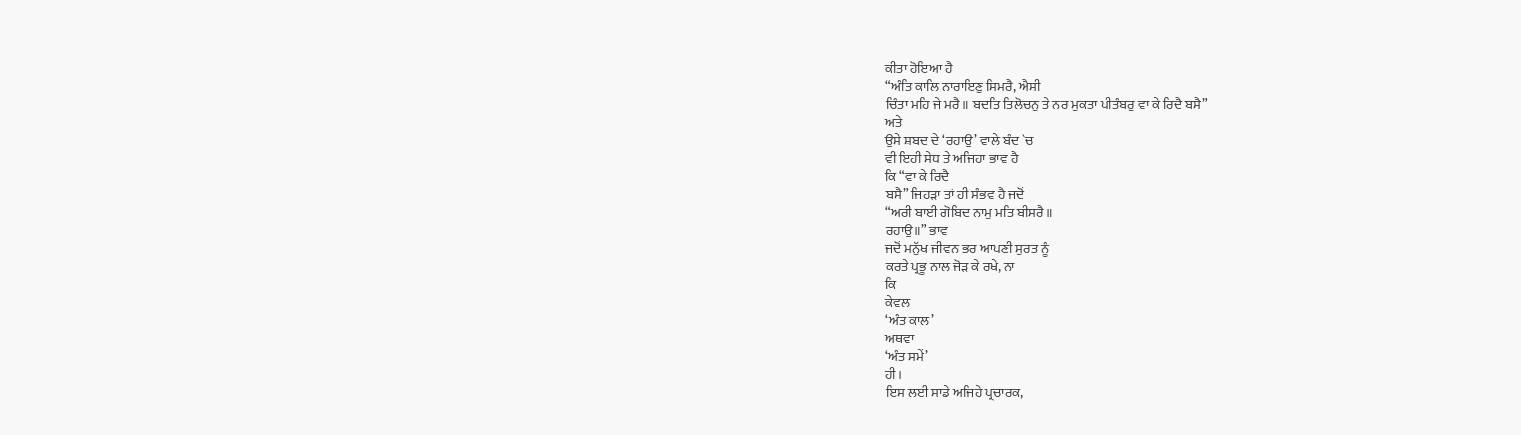ਕੀਤਾ ਹੋਇਆ ਹੈ
“ਅੰਤਿ ਕਾਲਿ ਨਾਰਾਇਣੁ ਸਿਮਰੈ, ਐਸੀ
ਚਿੰਤਾ ਮਹਿ ਜੇ ਮਰੈ॥ ਬਦਤਿ ਤਿਲੋਚਨੁ ਤੇ ਨਰ ਮੁਕਤਾ ਪੀਤੰਬਰੁ ਵਾ ਕੇ ਰਿਦੈ ਬਸੈ”
ਅਤੇ
ਉਸੇ ਸ਼ਬਦ ਦੇ ‘ਰਹਾਉ’ ਵਾਲੇ ਬੰਦ `ਚ
ਵੀ ਇਹੀ ਸੇਧ ਤੇ ਅਜਿਹਾ ਭਾਵ ਹੈ
ਕਿ “ਵਾ ਕੇ ਰਿਦੈ
ਬਸੈ” ਜਿਹੜਾ ਤਾਂ ਹੀ ਸੰਭਵ ਹੈ ਜਦੋਂ
“ਅਰੀ ਬਾਈ ਗੋਬਿਦ ਨਾਮੁ ਮਤਿ ਬੀਸਰੈ॥
ਰਹਾਉ॥” ਭਾਵ
ਜਦੋਂ ਮਨੁੱਖ ਜੀਵਨ ਭਰ ਆਪਣੀ ਸੁਰਤ ਨੂੰ
ਕਰਤੇ ਪ੍ਰਭੂ ਨਾਲ ਜੋੜ ਕੇ ਰਖੇ, ਨਾ
ਕਿ
ਕੇਵਲ
‘ਅੰਤ ਕਾਲ’
ਅਥਵਾ
‘ਅੰਤ ਸਮੇਂ’
ਹੀ।
ਇਸ ਲਈ ਸਾਡੇ ਅਜਿਹੇ ਪ੍ਰਚਾਰਕ,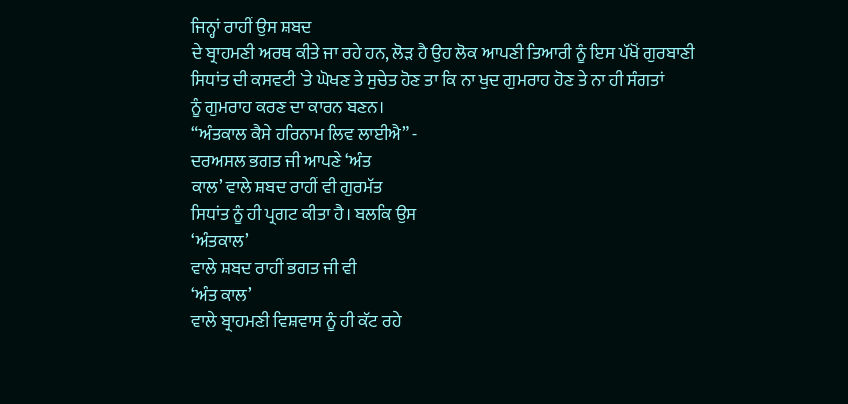ਜਿਨ੍ਹਾਂ ਰਾਹੀਂ ਉਸ ਸ਼ਬਦ
ਦੇ ਬ੍ਰਾਹਮਣੀ ਅਰਥ ਕੀਤੇ ਜਾ ਰਹੇ ਹਨ, ਲੋੜ ਹੈ ਉਹ ਲੋਕ ਆਪਣੀ ਤਿਆਰੀ ਨੂੰ ਇਸ ਪੱਖੋਂ ਗੁਰਬਾਣੀ
ਸਿਧਾਂਤ ਦੀ ਕਸਵਟੀ `ਤੇ ਘੋਖਣ ਤੇ ਸੁਚੇਤ ਹੋਣ ਤਾ ਕਿ ਨਾ ਖੁਦ ਗੁਮਰਾਹ ਹੋਣ ਤੇ ਨਾ ਹੀ ਸੰਗਤਾਂ
ਨੂੰ ਗੁਮਰਾਹ ਕਰਣ ਦਾ ਕਾਰਨ ਬਣਨ।
“ਅੰਤਕਾਲ ਕੈਸੇ ਹਰਿਨਾਮ ਲਿਵ ਲਾਈਐ” -
ਦਰਅਸਲ ਭਗਤ ਜੀ ਆਪਣੇ ‘ਅੰਤ
ਕਾਲ’ ਵਾਲੇ ਸ਼ਬਦ ਰਾਹੀਂ ਵੀ ਗੁਰਮੱਤ
ਸਿਧਾਂਤ ਨੂੰ ਹੀ ਪ੍ਰਗਟ ਕੀਤਾ ਹੈ। ਬਲਕਿ ਉਸ
‘ਅੰਤਕਾਲ’
ਵਾਲੇ ਸ਼ਬਦ ਰਾਹੀਂ ਭਗਤ ਜੀ ਵੀ
‘ਅੰਤ ਕਾਲ’
ਵਾਲੇ ਬ੍ਰਾਹਮਣੀ ਵਿਸ਼ਵਾਸ ਨੂੰ ਹੀ ਕੱਟ ਰਹੇ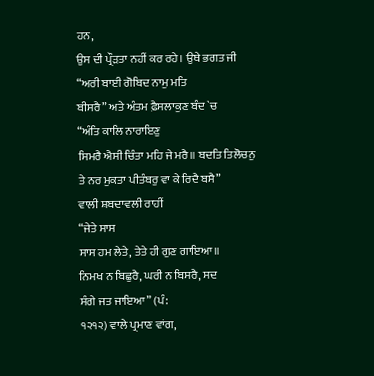ਹਨ,
ਉਸ ਦੀ ਪ੍ਰੌੜਤਾ ਨਹੀਂ ਕਰ ਰਹੇ। ਉਥੇ ਭਗਤ ਜੀ
“ਅਰੀ ਬਾਈ ਗੋਬਿਦ ਨਾਮੁ ਮਤਿ
ਬੀਸਰੈ” ਅਤੇ ਅੰਤਮ ਫ਼ੈਸਲਾਕੁਣ ਬੰਦ `ਚ
“ਅੰਤਿ ਕਾਲਿ ਨਾਰਾਇਣੁ
ਸਿਮਰੈ ਐਸੀ ਚਿੰਤਾ ਮਹਿ ਜੇ ਮਰੈ॥ ਬਦਤਿ ਤਿਲੋਚਨੁ ਤੇ ਨਰ ਮੁਕਤਾ ਪੀਤੰਬਰੁ ਵਾ ਕੇ ਰਿਦੈ ਬਸੈ”
ਵਾਲੀ ਸ਼ਬਦਾਵਲੀ ਰਾਹੀਂ
“ਜੇਤੇ ਸਾਸ
ਸਾਸ ਹਮ ਲੇਤੇ, ਤੇਤੇ ਹੀ ਗੁਣ ਗਾਇਆ॥
ਨਿਮਖ ਨ ਬਿਛੁਰੈ, ਘਰੀ ਨ ਬਿਸਰੈ, ਸਦ
ਸੰਗੇ ਜਤ ਜਾਇਆ” (ਪੰ:
੧੨੧੨) ਵਾਲੇ ਪ੍ਰਮਾਣ ਵਾਂਗ,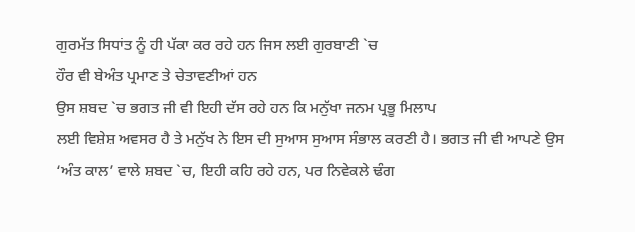ਗੁਰਮੱਤ ਸਿਧਾਂਤ ਨੂੰ ਹੀ ਪੱਕਾ ਕਰ ਰਹੇ ਹਨ ਜਿਸ ਲਈ ਗੁਰਬਾਣੀ `ਚ
ਹੌਰ ਵੀ ਬੇਅੰਤ ਪ੍ਰਮਾਣ ਤੇ ਚੇਤਾਵਣੀਆਂ ਹਨ
ਉਸ ਸ਼ਬਦ `ਚ ਭਗਤ ਜੀ ਵੀ ਇਹੀ ਦੱਸ ਰਹੇ ਹਨ ਕਿ ਮਨੁੱਖਾ ਜਨਮ ਪ੍ਰਭੂ ਮਿਲਾਪ
ਲਈ ਵਿਸ਼ੇਸ਼ ਅਵਸਰ ਹੈ ਤੇ ਮਨੁੱਖ ਨੇ ਇਸ ਦੀ ਸੁਆਸ ਸੁਆਸ ਸੰਭਾਲ ਕਰਣੀ ਹੈ। ਭਗਤ ਜੀ ਵੀ ਆਪਣੇ ਉਸ
‘ਅੰਤ ਕਾਲ’ ਵਾਲੇ ਸ਼ਬਦ `ਚ, ਇਹੀ ਕਹਿ ਰਹੇ ਹਨ, ਪਰ ਨਿਵੇਕਲੇ ਢੰਗ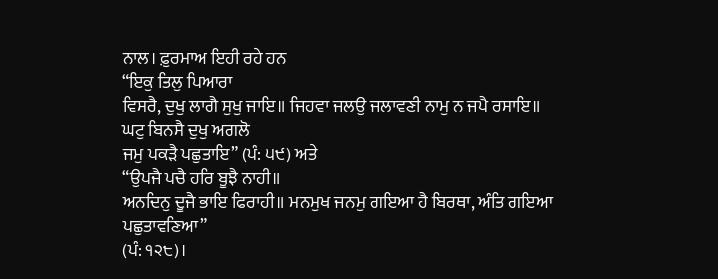ਨਾਲ। ਫ਼ੁਰਮਾਅ ਇਹੀ ਰਹੇ ਹਨ
“ਇਕੁ ਤਿਲੁ ਪਿਆਰਾ
ਵਿਸਰੈ, ਦੁਖੁ ਲਾਗੈ ਸੁਖੁ ਜਾਇ॥ ਜਿਹਵਾ ਜਲਉ ਜਲਾਵਣੀ ਨਾਮੁ ਨ ਜਪੈ ਰਸਾਇ॥ ਘਟੁ ਬਿਨਸੈ ਦੁਖੁ ਅਗਲੋ
ਜਮੁ ਪਕੜੈ ਪਛੁਤਾਇ” (ਪੰ: ੫੯) ਅਤੇ
“ਉਪਜੈ ਪਚੈ ਹਰਿ ਬੂਝੈ ਨਾਹੀ॥
ਅਨਦਿਨੁ ਦੂਜੈ ਭਾਇ ਫਿਰਾਹੀ॥ ਮਨਮੁਖ ਜਨਮੁ ਗਇਆ ਹੈ ਬਿਰਥਾ, ਅੰਤਿ ਗਇਆ ਪਛੁਤਾਵਣਿਆ”
(ਪੰ: ੧੨੮)।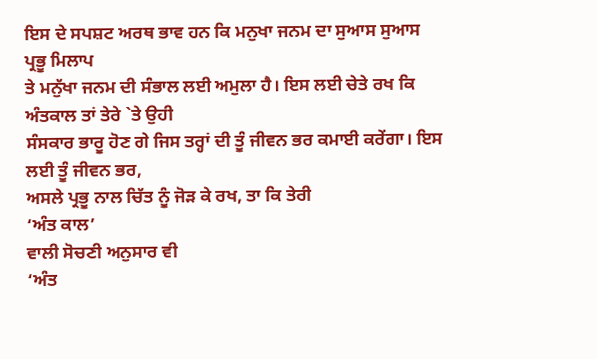ਇਸ ਦੇ ਸਪਸ਼ਟ ਅਰਥ ਭਾਵ ਹਨ ਕਿ ਮਨੁਖਾ ਜਨਮ ਦਾ ਸੁਆਸ ਸੁਆਸ ਪ੍ਰਭੂ ਮਿਲਾਪ
ਤੇ ਮਨੁੱਖਾ ਜਨਮ ਦੀ ਸੰਭਾਲ ਲਈ ਅਮੁਲਾ ਹੈ। ਇਸ ਲਈ ਚੇਤੇ ਰਖ ਕਿ ਅੰਤਕਾਲ ਤਾਂ ਤੇਰੇ `ਤੇ ਉਹੀ
ਸੰਸਕਾਰ ਭਾਰੂ ਹੋਣ ਗੇ ਜਿਸ ਤਰ੍ਹਾਂ ਦੀ ਤੂੰ ਜੀਵਨ ਭਰ ਕਮਾਈ ਕਰੇਂਗਾ। ਇਸ ਲਈ ਤੂੰ ਜੀਵਨ ਭਰ,
ਅਸਲੇ ਪ੍ਰਭੂ ਨਾਲ ਚਿੱਤ ਨੂੰ ਜੋੜ ਕੇ ਰਖ, ਤਾ ਕਿ ਤੇਰੀ
‘ਅੰਤ ਕਾਲ’
ਵਾਲੀ ਸੋਚਣੀ ਅਨੁਸਾਰ ਵੀ
‘ਅੰਤ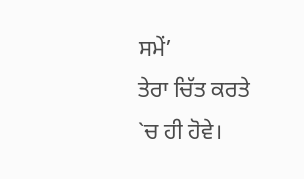ਸਮੇਂ’
ਤੇਰਾ ਚਿੱਤ ਕਰਤੇ `ਚ ਹੀ ਹੋਵੇ।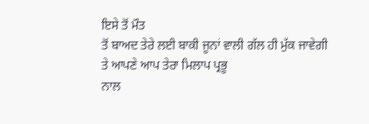ਇਸੇ ਤੋਂ ਮੌਤ
ਤੋਂ ਬਾਅਦ ਤੇਰੇ ਲਈ ਬਾਕੀ ਜੂਨਾਂ ਵਾਲੀ ਗੱਲ ਹੀ ਮੁੱਕ ਜਾਵੇਗੀ ਤੇ ਆਪਣੇ ਆਪ ਤੇਰਾ ਮਿਲਾਪ ਪ੍ਰਭੂ
ਨਾਲ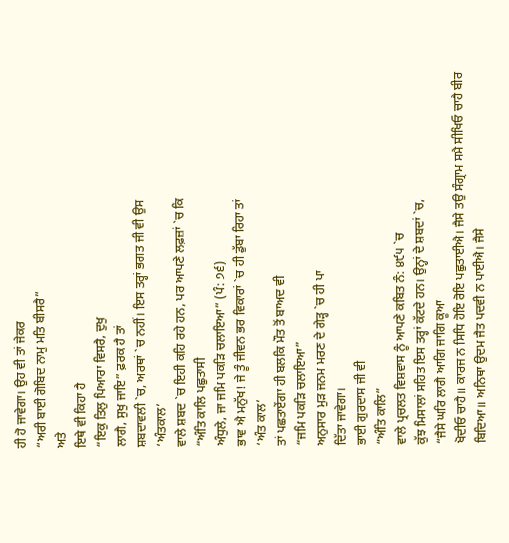ਹੀ ਹੋ ਜਾਵੇਗਾ। ਉਹ ਵੀ ਤਾਂ ਜੇਕਰ
“ਅਰੀ ਬਾਈ ਗੋਬਿਦ ਨਾਮੁ ਮਤਿ ਬੀਸਰੈ”
ਅਤੇ
ਇਥੇ ਵੀ ਕਿਹਾ ਹੈ
“ਇਕੁ ਤਿਲੁ ਪਿਆਰਾ ਵਿਸਰੈ, ਦੁਖੁ
ਲਾਗੈ, ਸੁਖੁ ਜਾਇ” ਫ਼ਰਕ ਹੈ ਤਾਂ
ਸ਼ਬਦਾਵਲੀ `ਚ, ਅਰਥਾਂ `ਚ ਨਹੀਂ। ਇਸ ਤਰ੍ਹਾਂ ਭਗਤ ਜੀ ਵੀ ਉਸ
‘ਅੰਤਕਾਲ’
ਵਾਲੇ ਸ਼ਬਦ `ਚ ਇਹੀ ਕਹਿ ਰਹੇ ਹਨ, ਪਰ ਆਪਣੇ ਲਫ਼ਜ਼ਾਂ `ਚ ਕਿ
“ਅੰਤਿ ਕਾਲਿ ਪਛੁਤਾਸੀ
ਅੰਧੁਲੇ, ਜਾ ਜਮਿ ਪਕੜਿ ਚਲਾਇਆ” (ਪੰ: ੭੬)
ਭਾਵ ਐ ਮਨੁੱਖ! ਜੇ ਤੂੰ ਜੀਵਨ ਭਰ ਵਿਕਾਰਾਂ `ਚ ਹੀ ਡੁੱਬਾ ਰਿਹਾ ਤਾਂ
‘ਅੰਤ ਕਾਲ’
ਤਾਂ ਪਛਤਾਏਂਗਾ ਹੀ ਬਲਕਿ ਮੌਤ ਤੋਂ ਬਾਅਦ ਵੀ
“ਜਮਿ ਪਕੜਿ ਚਲਾਇਆ”
ਅਨੁਸਾਰ ਮੁੜ ਜਨਮ ਮਰਣ ਦੇ ਗੇੜ੍ਹ `ਚ ਹੀ ਪਾ
ਦਿੱਤਾ ਜਾਵੇਗਾ।
ਭਾਈ ਗੁਰਦਾਸ ਜੀ ਵੀ
“ਅੰਤਿ ਕਾਲਿ”
ਵਾਲੇ ਪ੍ਰਚਲਤ ਵਿਸ਼ਵਾਸ ਨੂੰ ਆਪਣੇ ਕਬਿਤ ਨੰ: ੪੯੫ `ਚ
ਕੁੱਝ ਮਿਸਾਲਾਂ ਸਹਿਤ ਇਸ ਤਰ੍ਹਾਂ ਕੱਟਦੇ ਹਨ। ਉਨ੍ਹਾਂ ਦੇ ਸ਼ਬਦਾਂ `ਚ,
“ਜੈਸੇ ਘਰਿ ਲਾਗੈ ਆਗਿ ਜਾਗਿ ਕੂਆ
ਖੋਦੀਓ ਚਾਹੈ॥ ਕਾਰਜ ਨ ਸਿਧਿ ਹੋਇ ਰੋਇ ਪਛੁਤਾਈਐ। ਜੈਸੇ ਤਉ ਸੰਗ੍ਰਾਮ ਸਮੈ ਸੀਖਿਓ ਚਾਹੈ ਬੀਰ
ਬਿਦਿਆ॥ ਅਨਿਥਾ ਉਦਮ ਜੈਤ ਪਦਵੀ ਨ ਪਾਈਐ। ਜੈਸੇ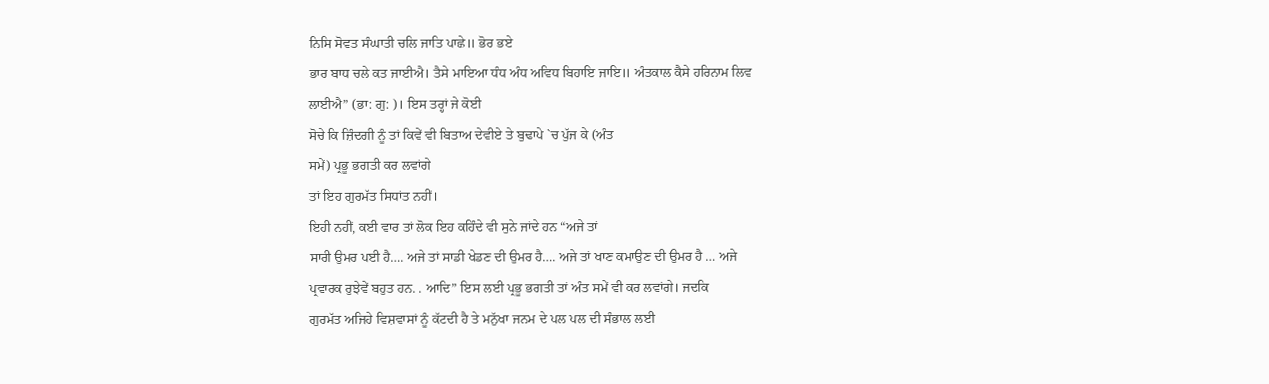ਨਿਸਿ ਸੋਵਤ ਸੰਘਾਤੀ ਚਲਿ ਜਾਤਿ ਪਾਛੇ॥ ਭੋਰ ਭਏ
ਭਾਰ ਬਾਧ ਚਲੇ ਕਤ ਜਾਈਐ। ਤੈਸੇ ਮਾਇਆ ਧੰਧ ਅੰਧ ਅਵਿਧ ਬਿਹਾਇ ਜਾਇ॥ ਅੰਤਕਾਲ ਕੈਸੇ ਹਰਿਨਾਮ ਲਿਵ
ਲਾਈਐ” (ਭਾ: ਗੁ: )। ਇਸ ਤਰ੍ਹਾਂ ਜੇ ਕੋਈ
ਸੋਚੇ ਕਿ ਜ਼ਿੰਦਗੀ ਨੂੰ ਤਾਂ ਕਿਵੇਂ ਵੀ ਬਿਤਾਅ ਦੇਵੀਏ ਤੇ ਬੁਢਾਪੇ `ਚ ਪੁੱਜ ਕੇ (ਅੰਤ
ਸਮੇਂ) ਪ੍ਰਭੂ ਭਗਤੀ ਕਰ ਲਵਾਂਗੇ
ਤਾਂ ਇਹ ਗੁਰਮੱਤ ਸਿਧਾਂਤ ਨਹੀਂ।
ਇਹੀ ਨਹੀਂ, ਕਈ ਵਾਰ ਤਾਂ ਲੋਕ ਇਹ ਕਹਿੰਦੇ ਵੀ ਸੁਨੇ ਜਾਂਦੇ ਹਨ “ਅਜੇ ਤਾਂ
ਸਾਰੀ ਉਮਰ ਪਈ ਹੈ…. ਅਜੇ ਤਾਂ ਸਾਡੀ ਖੇਡਣ ਦੀ ਉਮਰ ਹੈ…. ਅਜੇ ਤਾਂ ਖਾਣ ਕਮਾਉਣ ਦੀ ਉਮਰ ਹੈ … ਅਜੇ
ਪ੍ਰਵਾਰਕ ਰੁਝੇਵੇਂ ਬਹੁਤ ਹਨ. . ਆਦਿ” ਇਸ ਲਈ ਪ੍ਰਭੂ ਭਗਤੀ ਤਾਂ ਅੰਤ ਸਮੇਂ ਵੀ ਕਰ ਲਵਾਂਗੇ। ਜਦਕਿ
ਗੁਰਮੱਤ ਅਜਿਹੇ ਵਿਸ਼ਵਾਸਾਂ ਨੂੰ ਕੱਟਦੀ ਹੈ ਤੇ ਮਨੁੱਖਾ ਜਨਮ ਦੇ ਪਲ ਪਲ ਦੀ ਸੰਭਾਲ ਲਈ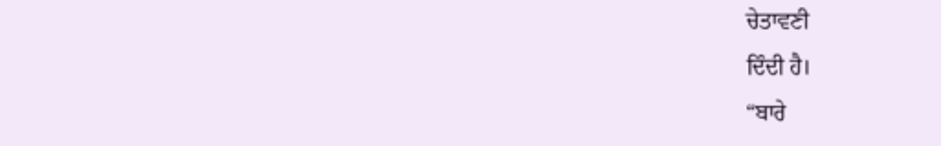ਚੇਤਾਵਣੀ
ਦਿੰਦੀ ਹੈ।
“ਬਾਰੇ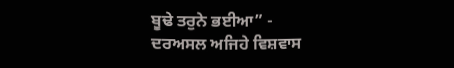ਬੂਢੇ ਤਰੁਨੇ ਭਈਆ” -
ਦਰਅਸਲ ਅਜਿਹੇ ਵਿਸ਼ਵਾਸ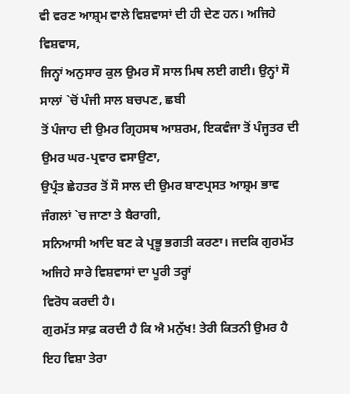ਵੀ ਵਰਣ ਆਸ਼੍ਰਮ ਵਾਲੇ ਵਿਸ਼ਵਾਸਾਂ ਦੀ ਹੀ ਦੇਣ ਹਨ। ਅਜਿਹੇ ਵਿਸ਼ਵਾਸ,
ਜਿਨ੍ਹਾਂ ਅਨੁਸਾਰ ਕੁਲ ਉਮਰ ਸੌ ਸਾਲ ਮਿਥ ਲਈ ਗਈ। ਉਨ੍ਹਾਂ ਸੌ ਸਾਲਾਂ `ਚੋਂ ਪੰਜੀ ਸਾਲ ਬਚਪਣ, ਛਬੀ
ਤੋਂ ਪੰਜਾਹ ਦੀ ਉਮਰ ਗ੍ਰਿਹਸਥ ਆਸ਼ਰਮ, ਇਕਵੰਜਾ ਤੋਂ ਪੰਜ੍ਹਤਰ ਦੀ ਉਮਰ ਘਰ-ਪ੍ਰਵਾਰ ਵਸਾਉਣਾ,
ਉਪ੍ਰੰਤ ਛੇਹਤਰ ਤੋਂ ਸੌ ਸਾਲ ਦੀ ਉਮਰ ਬਾਣਪ੍ਰਸਤ ਆਸ਼੍ਰਮ ਭਾਵ ਜੰਗਲਾਂ `ਚ ਜਾਣਾ ਤੇ ਬੈਰਾਗੀ,
ਸਨਿਆਸੀ ਆਦਿ ਬਣ ਕੇ ਪ੍ਰਭੂ ਭਗਤੀ ਕਰਣਾ। ਜਦਕਿ ਗੁਰਮੱਤ ਅਜਿਹੇ ਸਾਰੇ ਵਿਸ਼ਵਾਸਾਂ ਦਾ ਪੂਰੀ ਤਰ੍ਹਾਂ
ਵਿਰੋਧ ਕਰਦੀ ਹੈ।
ਗੁਰਮੱਤ ਸਾਫ਼ ਕਰਦੀ ਹੈ ਕਿ ਐ ਮਨੁੱਖ! ਤੇਰੀ ਕਿਤਨੀ ਉਮਰ ਹੈ ਇਹ ਵਿਸ਼ਾ ਤੇਰਾ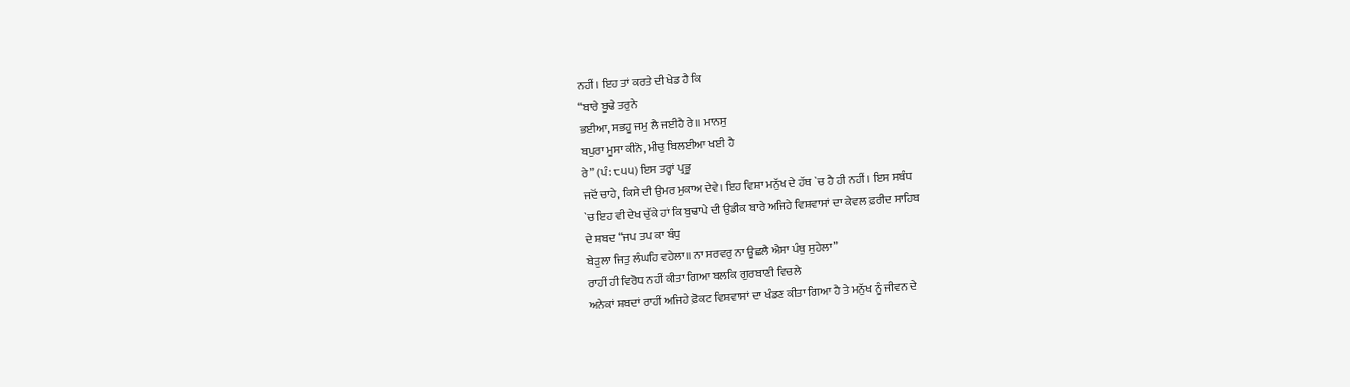ਨਹੀਂ। ਇਹ ਤਾਂ ਕਰਤੇ ਦੀ ਖੇਡ ਹੈ ਕਿ
“ਬਾਰੇ ਬੂਢੇ ਤਰੁਨੇ
ਭਈਆ, ਸਭਹੂ ਜਮੁ ਲੈ ਜਈਹੈ ਰੇ॥ ਮਾਨਸੁ
ਬਪੁਰਾ ਮੂਸਾ ਕੀਨੋ, ਮੀਚੁ ਬਿਲਈਆ ਖਈ ਹੈ
ਰੇ” (ਪੰ: ੮੫੫) ਇਸ ਤਰ੍ਹਾਂ ਪ੍ਰਭੂ
ਜਦੋਂ ਚਾਹੇ, ਕਿਸੇ ਦੀ ਉਮਰ ਮੁਕਾਅ ਦੇਵੇ। ਇਹ ਵਿਸ਼ਾ ਮਨੁੱਖ ਦੇ ਹੱਥ `ਚ ਹੈ ਹੀ ਨਹੀਂ। ਇਸ ਸਬੰਧ
`ਚ ਇਹ ਵੀ ਦੇਖ ਚੁੱਕੇ ਹਾਂ ਕਿ ਬੁਢਾਪੇ ਦੀ ਉਡੀਕ ਬਾਰੇ ਅਜਿਹੇ ਵਿਸ਼ਵਾਸਾਂ ਦਾ ਕੇਵਲ ਫ਼ਰੀਦ ਸਾਹਿਬ
ਦੇ ਸ਼ਬਦ “ਜਪ ਤਪ ਕਾ ਬੰਧੁ
ਬੇੜੁਲਾ ਜਿਤੁ ਲੰਘਹਿ ਵਹੇਲਾ॥ ਨਾ ਸਰਵਰੁ ਨਾ ਊਛਲੈ ਐਸਾ ਪੰਥੁ ਸੁਹੇਲਾ”
ਰਾਹੀਂ ਹੀ ਵਿਰੋਧ ਨਹੀਂ ਕੀਤਾ ਗਿਆ ਬਲਕਿ ਗੁਰਬਾਣੀ ਵਿਚਲੇ
ਅਨੇਕਾਂ ਸ਼ਬਦਾਂ ਰਾਹੀਂ ਅਜਿਹੇ ਫ਼ੋਕਟ ਵਿਸ਼ਵਾਸਾਂ ਦਾ ਖੰਡਣ ਕੀਤਾ ਗਿਆ ਹੈ ਤੇ ਮਨੁੱਖ ਨੂੰ ਜੀਵਨ ਦੇ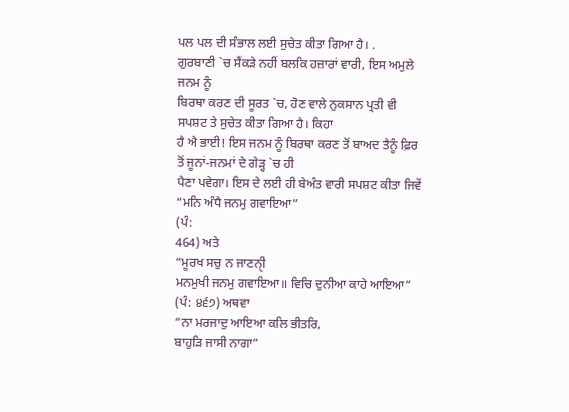ਪਲ ਪਲ ਦੀ ਸੰਭਾਲ ਲਈ ਸੁਚੇਤ ਕੀਤਾ ਗਿਆ ਹੈ। .
ਗੁਰਬਾਣੀ `ਚ ਸੈਂਕੜੇ ਨਹੀਂ ਬਲਕਿ ਹਜ਼ਾਰਾਂ ਵਾਰੀ, ਇਸ ਅਮੁਲੇ ਜਨਮ ਨੂੰ
ਬਿਰਥਾ ਕਰਣ ਦੀ ਸੂਰਤ `ਚ, ਹੋਣ ਵਾਲੇ ਨੁਕਸਾਨ ਪ੍ਰਤੀ ਵੀ ਸਪਸ਼ਟ ਤੇ ਸੁਚੇਤ ਕੀਤਾ ਗਿਆ ਹੈ। ਕਿਹਾ
ਹੈ ਐ ਭਾਈ! ਇਸ ਜਨਮ ਨੂੰ ਬਿਰਥਾ ਕਰਣ ਤੋਂ ਬਾਅਦ ਤੈਨੂੰ ਫ਼ਿਰ ਤੋਂ ਜੂਨਾਂ-ਜਨਮਾਂ ਦੇ ਗੇੜ੍ਹ `ਚ ਹੀ
ਪੈਣਾ ਪਵੇਗਾ। ਇਸ ਦੇ ਲਈ ਹੀ ਬੇਅੰਤ ਵਾਰੀ ਸਪਸ਼ਟ ਕੀਤਾ ਜਿਵੇਂ
“ਮਨਿ ਅੰਧੈ ਜਨਮੁ ਗਵਾਇਆ”
(ਪੰ:
464) ਅਤੇ
“ਮੂਰਖ ਸਚੁ ਨ ਜਾਣਨੀੑ
ਮਨਮੁਖੀ ਜਨਮੁ ਗਵਾਇਆ॥ ਵਿਚਿ ਦੁਨੀਆ ਕਾਹੇ ਆਇਆ”
(ਪੰ: ੪੬੭) ਅਥਵਾ
“ਨਾ ਮਰਜਾਦੁ ਆਇਆ ਕਲਿ ਭੀਤਰਿ,
ਬਾਹੁੜਿ ਜਾਸੀ ਨਾਗਾ”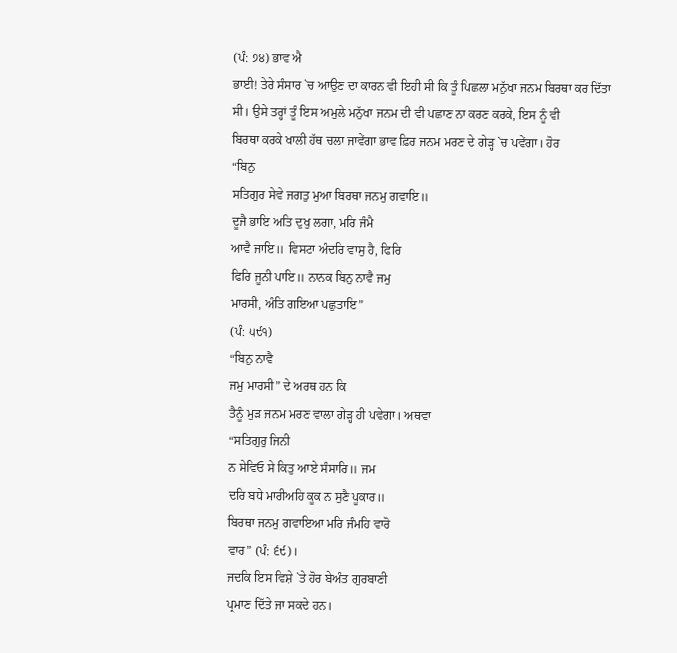(ਪੰ: ੭੪) ਭਾਵ ਐ
ਭਾਈ! ਤੇਰੇ ਸੰਸਾਰ `ਚ ਆਉਣ ਦਾ ਕਾਰਨ ਵੀ ਇਹੀ ਸੀ ਕਿ ਤੂੰ ਪਿਛਲਾ ਮਨੁੱਖਾ ਜਨਮ ਬਿਰਥਾ ਕਰ ਦਿੱਤਾ
ਸੀ। ਉਸੇ ਤਰ੍ਹਾਂ ਤੂੰ ਇਸ ਅਮੁਲੇ ਮਨੁੱਖਾ ਜਨਮ ਦੀ ਵੀ ਪਛਾਣ ਨਾ ਕਰਣ ਕਰਕੇ, ਇਸ ਨੂੰ ਵੀ
ਬਿਰਥਾ ਕਰਕੇ ਖਾਲੀ ਹੱਥ ਚਲਾ ਜਾਵੇਂਗਾ ਭਾਵ ਫ਼ਿਰ ਜਨਮ ਮਰਣ ਦੇ ਗੇੜ੍ਹ `ਚ ਪਵੇਂਗਾ। ਹੋਰ
“ਬਿਨੁ
ਸਤਿਗੁਰ ਸੇਵੇ ਜਗਤੁ ਮੁਆ ਬਿਰਥਾ ਜਨਮੁ ਗਵਾਇ॥
ਦੂਜੈ ਭਾਇ ਅਤਿ ਦੁਖੁ ਲਗਾ, ਮਰਿ ਜੰਮੈ
ਆਵੈ ਜਾਇ॥ ਵਿਸਟਾ ਅੰਦਰਿ ਵਾਸੁ ਹੈ, ਫਿਰਿ
ਫਿਰਿ ਜੂਨੀ ਪਾਇ॥ ਨਾਨਕ ਬਿਨੁ ਨਾਵੈ ਜਮੁ
ਮਾਰਸੀ, ਅੰਤਿ ਗਇਆ ਪਛੁਤਾਇ”
(ਪੰ: ੫੯੧)
“ਬਿਨੁ ਨਾਵੈ
ਜਮੁ ਮਾਰਸੀ” ਦੇ ਅਰਥ ਹਨ ਕਿ
ਤੈਨੂੰ ਮੁੜ ਜਨਮ ਮਰਣ ਵਾਲਾ ਗੇੜ੍ਹ ਹੀ ਪਵੇਗਾ। ਅਥਵਾ
“ਸਤਿਗੁਰੁ ਜਿਨੀ
ਨ ਸੇਵਿਓ ਸੇ ਕਿਤੁ ਆਏ ਸੰਸਾਰਿ॥ ਜਮ
ਦਰਿ ਬਧੇ ਮਾਰੀਅਹਿ ਕੂਕ ਨ ਸੁਣੈ ਪੂਕਾਰ॥
ਬਿਰਥਾ ਜਨਮੁ ਗਵਾਇਆ ਮਰਿ ਜੰਮਹਿ ਵਾਰੋ
ਵਾਰ” (ਪੰ: ੬੯)।
ਜਦਕਿ ਇਸ ਵਿਸ਼ੇ `ਤੇ ਹੋਰ ਬੇਅੰਤ ਗੁਰਬਾਣੀ
ਪ੍ਰਮਾਣ ਦਿੱਤੇ ਜਾ ਸਕਦੇ ਹਨ।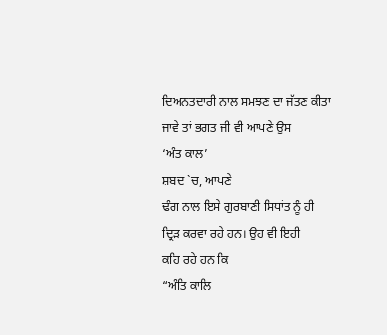ਦਿਅਨਤਦਾਰੀ ਨਾਲ ਸਮਝਣ ਦਾ ਜੱਤਣ ਕੀਤਾ ਜਾਵੇ ਤਾਂ ਭਗਤ ਜੀ ਵੀ ਆਪਣੇ ਉਸ
‘ਅੰਤ ਕਾਲ’
ਸ਼ਬਦ `ਚ, ਆਪਣੇ
ਢੰਗ ਨਾਲ ਇਸੇ ਗੁਰਬਾਣੀ ਸਿਧਾਂਤ ਨੂੰ ਹੀ
ਦ੍ਰਿੜ ਕਰਵਾ ਰਹੇ ਹਨ। ਉਹ ਵੀ ਇਹੀ
ਕਹਿ ਰਹੇ ਹਨ ਕਿ
“ਅੰਤਿ ਕਾਲਿ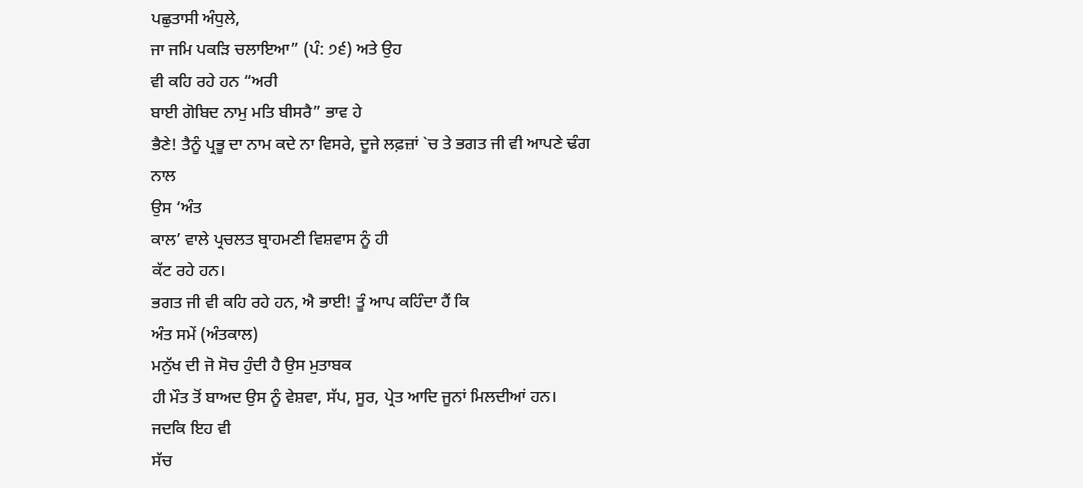ਪਛੁਤਾਸੀ ਅੰਧੁਲੇ,
ਜਾ ਜਮਿ ਪਕੜਿ ਚਲਾਇਆ” (ਪੰ: ੭੬) ਅਤੇ ਉਹ
ਵੀ ਕਹਿ ਰਹੇ ਹਨ “ਅਰੀ
ਬਾਈ ਗੋਬਿਦ ਨਾਮੁ ਮਤਿ ਬੀਸਰੈ” ਭਾਵ ਹੇ
ਭੈਣੇ! ਤੈਨੂੰ ਪ੍ਰਭੂ ਦਾ ਨਾਮ ਕਦੇ ਨਾ ਵਿਸਰੇ, ਦੂਜੇ ਲਫ਼ਜ਼ਾਂ `ਚ ਤੇ ਭਗਤ ਜੀ ਵੀ ਆਪਣੇ ਢੰਗ ਨਾਲ
ਉਸ ‘ਅੰਤ
ਕਾਲ’ ਵਾਲੇ ਪ੍ਰਚਲਤ ਬ੍ਰਾਹਮਣੀ ਵਿਸ਼ਵਾਸ ਨੂੰ ਹੀ
ਕੱਟ ਰਹੇ ਹਨ।
ਭਗਤ ਜੀ ਵੀ ਕਹਿ ਰਹੇ ਹਨ, ਐ ਭਾਈ! ਤੂੰ ਆਪ ਕਹਿੰਦਾ ਹੈਂ ਕਿ
ਅੰਤ ਸਮੇਂ (ਅੰਤਕਾਲ)
ਮਨੁੱਖ ਦੀ ਜੋ ਸੋਚ ਹੁੰਦੀ ਹੈ ਉਸ ਮੁਤਾਬਕ
ਹੀ ਮੌਤ ਤੋਂ ਬਾਅਦ ਉਸ ਨੂੰ ਵੇਸ਼ਵਾ, ਸੱਪ, ਸੂਰ, ਪ੍ਰੇਤ ਆਦਿ ਜੂਨਾਂ ਮਿਲਦੀਆਂ ਹਨ। ਜਦਕਿ ਇਹ ਵੀ
ਸੱਚ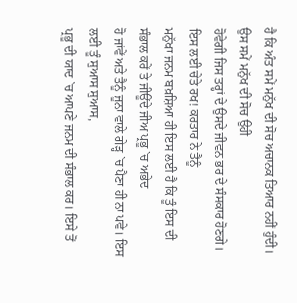ਹੈ ਕਿ ਅੰਤ ਸਮੇਂ ਮਨੁੱਖ ਦੀ ਸੋਚ ਅਚਾਨਕ ਤਿਆਰ ਨਹੀਂ ਹੁੰਦੀ। ਉਸ ਸਮੇਂ ਮਨੁੱਖ ਦੀ ਸੋਚ ਉਹੀ
ਹੋਵੇਗੀ ਜਿਸ ਤਰ੍ਹਾਂ ਦੇ ਉਸਦੇ ਜੀਵਨ ਭਰ ਦੇ ਸੰਸਕਾਰ ਹੋਣਗੇ। ਇਸ ਲਈ ਚੇਤੇ ਰਖ! ਕਰਤਾਰ ਨੇ ਤੈਨੂੰ
ਮਨੁੱਖਾ ਜਨਮ ਬਖ਼ਸ਼ਿਆ ਹੀ ਇਸ ਲਈ ਹੈ ਕਿ ਤੂੰ ਇਸ ਦੀ ਸੰਭਾਲ ਕਰੇਂ ਤੇ ਜੀਊਂਦੇ ਜੀਅ ਪ੍ਰਭੂ `ਚ ਅਭੇਦ
ਹੋ ਜਾਂਵੇਂ ਅਤੇ ਤੈਨੂੰ ਜੂਨਾ ਵਾਲੇ ਗੇੜ੍ਹ `ਚ ਪੈਣਾ ਹੀ ਨਾ ਪਵੇ। ਇਸ ਲਈ ਤੂੰ ਸੁਆਸ ਸੁਆਸ,
ਪ੍ਰਭੂ ਦੀ ਯਾਦ `ਚ ਆਪਣੇ ਜਨਮ ਦੀ ਸੰਭਾਲ ਕਰ। ਇਸੇ ਤੋਂ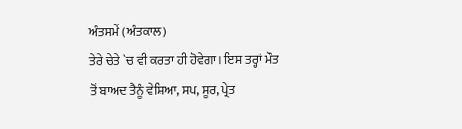ਅੰਤਸਮੇਂ (ਅੰਤਕਾਲ)
ਤੇਰੇ ਚੇਤੇ `ਚ ਵੀ ਕਰਤਾ ਹੀ ਹੋਵੇਗਾ। ਇਸ ਤਰ੍ਹਾਂ ਮੌਤ
ਤੋਂ ਬਾਅਦ ਤੈਨੂੰ ਵੇਸ਼ਿਆ, ਸਪ, ਸੂਰ, ਪ੍ਰੇਤ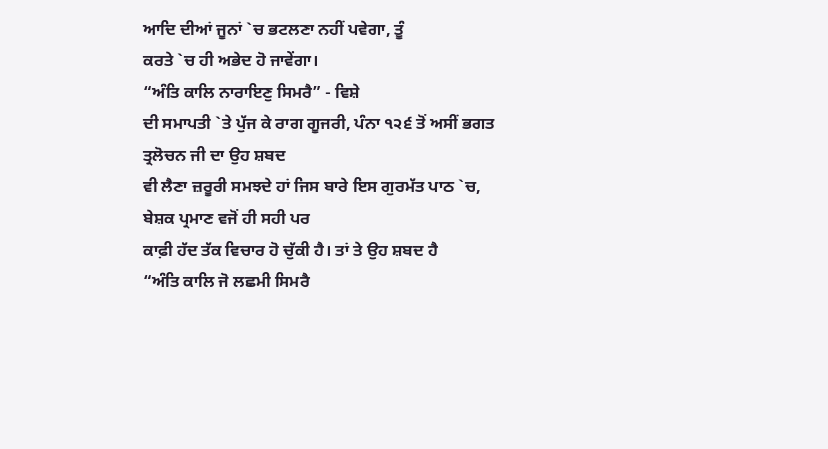ਆਦਿ ਦੀਆਂ ਜੂਨਾਂ `ਚ ਭਟਲਣਾ ਨਹੀਂ ਪਵੇਗਾ, ਤੂੰ
ਕਰਤੇ `ਚ ਹੀ ਅਭੇਦ ਹੋ ਜਾਵੇਂਗਾ।
“ਅੰਤਿ ਕਾਲਿ ਨਾਰਾਇਣੁ ਸਿਮਰੈ” - ਵਿਸ਼ੇ
ਦੀ ਸਮਾਪਤੀ `ਤੇ ਪੁੱਜ ਕੇ ਰਾਗ ਗੂਜਰੀ, ਪੰਨਾ ੧੨੬ ਤੋਂ ਅਸੀਂ ਭਗਤ ਤ੍ਰਲੋਚਨ ਜੀ ਦਾ ਉਹ ਸ਼ਬਦ
ਵੀ ਲੈਣਾ ਜ਼ਰੂਰੀ ਸਮਝਦੇ ਹਾਂ ਜਿਸ ਬਾਰੇ ਇਸ ਗੁਰਮੱਤ ਪਾਠ `ਚ, ਬੇਸ਼ਕ ਪ੍ਰਮਾਣ ਵਜੋਂ ਹੀ ਸਹੀ ਪਰ
ਕਾਫ਼ੀ ਹੱਦ ਤੱਕ ਵਿਚਾਰ ਹੋ ਚੁੱਕੀ ਹੈ। ਤਾਂ ਤੇ ਉਹ ਸ਼ਬਦ ਹੈ
“ਅੰਤਿ ਕਾਲਿ ਜੋ ਲਛਮੀ ਸਿਮਰੈ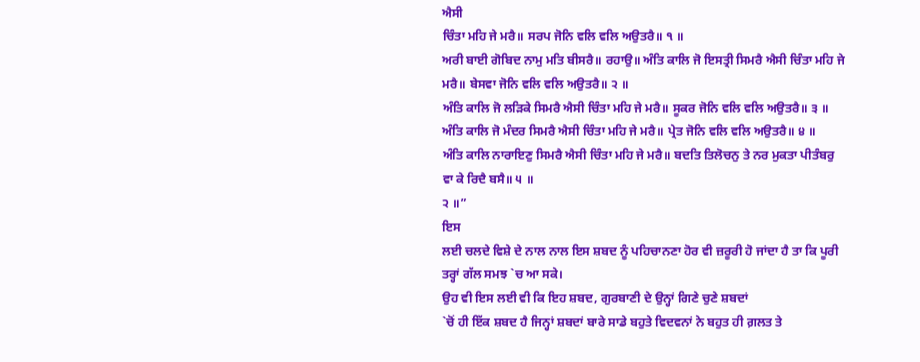ਐਸੀ
ਚਿੰਤਾ ਮਹਿ ਜੇ ਮਰੈ॥ ਸਰਪ ਜੋਨਿ ਵਲਿ ਵਲਿ ਅਉਤਰੈ॥ ੧ ॥
ਅਰੀ ਬਾਈ ਗੋਬਿਦ ਨਾਮੁ ਮਤਿ ਬੀਸਰੈ॥ ਰਹਾਉ॥ ਅੰਤਿ ਕਾਲਿ ਜੋ ਇਸਤ੍ਰੀ ਸਿਮਰੈ ਐਸੀ ਚਿੰਤਾ ਮਹਿ ਜੇ
ਮਰੈ॥ ਬੇਸਵਾ ਜੋਨਿ ਵਲਿ ਵਲਿ ਅਉਤਰੈ॥ ੨ ॥
ਅੰਤਿ ਕਾਲਿ ਜੋ ਲੜਿਕੇ ਸਿਮਰੈ ਐਸੀ ਚਿੰਤਾ ਮਹਿ ਜੇ ਮਰੈ॥ ਸੂਕਰ ਜੋਨਿ ਵਲਿ ਵਲਿ ਅਉਤਰੈ॥ ੩ ॥
ਅੰਤਿ ਕਾਲਿ ਜੋ ਮੰਦਰ ਸਿਮਰੈ ਐਸੀ ਚਿੰਤਾ ਮਹਿ ਜੇ ਮਰੈ॥ ਪ੍ਰੇਤ ਜੋਨਿ ਵਲਿ ਵਲਿ ਅਉਤਰੈ॥ ੪ ॥
ਅੰਤਿ ਕਾਲਿ ਨਾਰਾਇਣੁ ਸਿਮਰੈ ਐਸੀ ਚਿੰਤਾ ਮਹਿ ਜੇ ਮਰੈ॥ ਬਦਤਿ ਤਿਲੋਚਨੁ ਤੇ ਨਰ ਮੁਕਤਾ ਪੀਤੰਬਰੁ
ਵਾ ਕੇ ਰਿਦੈ ਬਸੈ॥ ੫ ॥
੨ ॥”
ਇਸ
ਲਈ ਚਲਦੇ ਵਿਸ਼ੇ ਦੇ ਨਾਲ ਨਾਲ ਇਸ ਸ਼ਬਦ ਨੂੰ ਪਹਿਚਾਨਣਾ ਹੋਰ ਵੀ ਜ਼ਰੂਰੀ ਹੋ ਜਾਂਦਾ ਹੈ ਤਾ ਕਿ ਪੂਰੀ
ਤਰ੍ਹਾਂ ਗੱਲ ਸਮਝ `ਚ ਆ ਸਕੇ।
ਉਹ ਵੀ ਇਸ ਲਈ ਵੀ ਕਿ ਇਹ ਸ਼ਬਦ, ਗੁਰਬਾਣੀ ਦੇ ਉਨ੍ਹਾਂ ਗਿਣੇ ਚੁਣੇ ਸ਼ਬਦਾਂ
`ਚੋਂ ਹੀ ਇੱਕ ਸ਼ਬਦ ਹੈ ਜਿਨ੍ਹਾਂ ਸ਼ਬਦਾਂ ਬਾਰੇ ਸਾਡੇ ਬਹੁਤੇ ਵਿਦਵਨਾਂ ਨੇ ਬਹੁਤ ਹੀ ਗ਼ਲਤ ਤੇ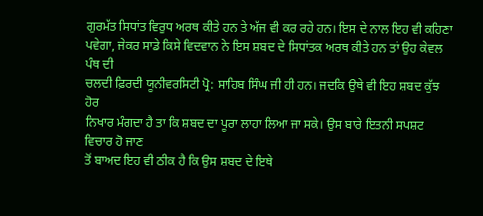ਗੁਰਮੱਤ ਸਿਧਾਂਤ ਵਿਰੁਧ ਅਰਥ ਕੀਤੇ ਹਨ ਤੇ ਅੱਜ ਵੀ ਕਰ ਰਹੇ ਹਨ। ਇਸ ਦੇ ਨਾਲ ਇਹ ਵੀ ਕਹਿਣਾ
ਪਵੇਗਾ, ਜੇਕਰ ਸਾਡੇ ਕਿਸੇ ਵਿਦਵਾਨ ਨੇ ਇਸ ਸ਼ਬਦ ਦੇ ਸਿਧਾਂਤਕ ਅਰਥ ਕੀਤੇ ਹਨ ਤਾਂ ਉਹ ਕੇਵਲ ਪੰਥ ਦੀ
ਚਲਦੀ ਫ਼ਿਰਦੀ ਯੂਨੀਵਰਸਿਟੀ ਪ੍ਰੋ: ਸਾਹਿਬ ਸਿੰਘ ਜੀ ਹੀ ਹਨ। ਜਦਕਿ ਉਥੇ ਵੀ ਇਹ ਸ਼ਬਦ ਕੁੱਝ ਹੋਰ
ਨਿਖਾਰ ਮੰਗਦਾ ਹੈ ਤਾ ਕਿ ਸ਼ਬਦ ਦਾ ਪੂਰਾ ਲਾਹਾ ਲਿਆ ਜਾ ਸਕੇ। ਉਸ ਬਾਰੇ ਇਤਨੀ ਸਪਸ਼ਟ ਵਿਚਾਰ ਹੋ ਜਾਣ
ਤੋਂ ਬਾਅਦ ਇਹ ਵੀ ਠੀਕ ਹੈ ਕਿ ਉਸ ਸ਼ਬਦ ਦੇ ਇਥੇ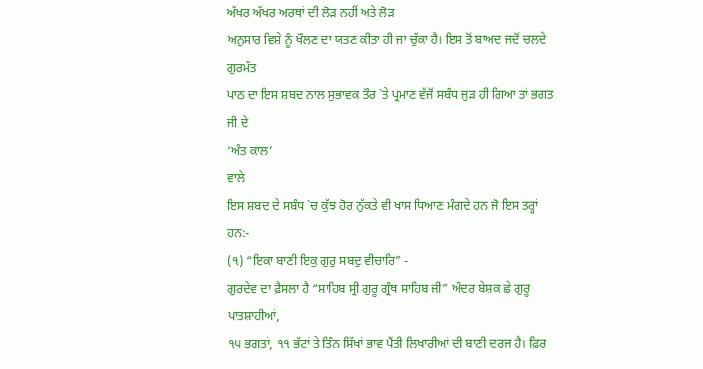ਅੱਖਰ ਅੱਖਰ ਅਰਥਾਂ ਦੀ ਲੋੜ ਨਹੀਂ ਅਤੇ ਲੋੜ
ਅਨੁਸਾਰ ਵਿਸ਼ੇ ਨੂੰ ਖੌਲਣ ਦਾ ਯਤਣ ਕੀਤਾ ਹੀ ਜਾ ਚੁੱਕਾ ਹੈ। ਇਸ ਤੋਂ ਬਾਅਦ ਜਦੋਂ ਚਲਦੇ ਗੁਰਮੱਤ
ਪਾਠ ਦਾ ਇਸ ਸ਼ਬਦ ਨਾਲ ਸੁਭਾਵਕ ਤੌਰ `ਤੇ ਪ੍ਰਮਾਣ ਵੱਜੋਂ ਸਬੰਧ ਜੁੜ ਹੀ ਗਿਆ ਤਾਂ ਭਗਤ ਜੀ ਦੇ
‘ਅੰਤ ਕਾਲ’
ਵਾਲੇ
ਇਸ ਸ਼ਬਦ ਦੇ ਸਬੰਧ `ਚ ਕੁੱਝ ਹੋਰ ਨੁੱਕਤੇ ਵੀ ਖਾਸ ਧਿਆਣ ਮੰਗਦੇ ਹਨ ਜੋ ਇਸ ਤਰ੍ਹਾਂ ਹਨ:-
(੧) “ਇਕਾ ਬਾਣੀ ਇਕੁ ਗੁਰੁ ਸਬਦੁ ਵੀਚਾਰਿ” -
ਗੁਰਦੇਵ ਦਾ ਫ਼ੈਸਲਾ ਹੈ “ਸਾਹਿਬ ਸ੍ਰੀ ਗੁਰੂ ਗ੍ਰੰਥ ਸਾਹਿਬ ਜੀ” ਅੰਦਰ ਬੇਸ਼ਕ ਛੇ ਗੁਰੂ ਪਾਤਸ਼ਾਹੀਆਂ,
੧੫ ਭਗਤਾਂ, ੧੧ ਭੱਟਾਂ ਤੇ ਤਿੰਨ ਸਿੱਖਾਂ ਭਾਵ ਪੈਂਤੀ ਲਿਖਾਰੀਆਂ ਦੀ ਬਾਣੀ ਦਰਜ ਹੈ। ਫ਼ਿਰ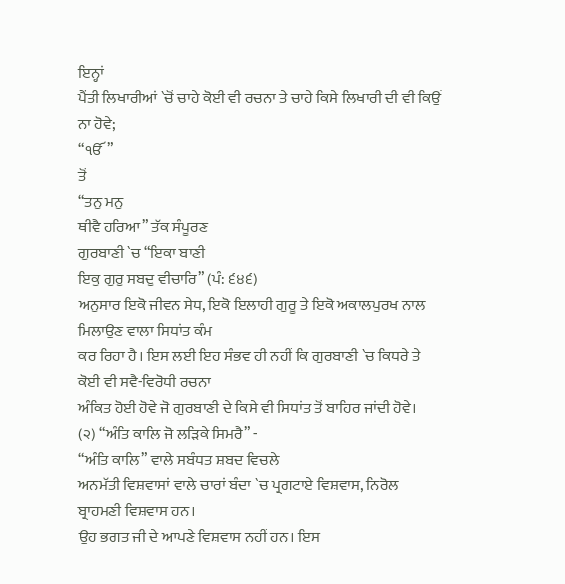ਇਨ੍ਹਾਂ
ਪੈਂਤੀ ਲਿਖਾਰੀਆਂ `ਚੋਂ ਚਾਹੇ ਕੋਈ ਵੀ ਰਚਨਾ ਤੇ ਚਾਹੇ ਕਿਸੇ ਲਿਖਾਰੀ ਦੀ ਵੀ ਕਿਉਂ ਨਾ ਹੋਵੇ;
“ੴ”
ਤੋਂ
“ਤਨੁ ਮਨੁ
ਥੀਵੈ ਹਰਿਆ” ਤੱਕ ਸੰਪੂਰਣ
ਗੁਰਬਾਣੀ `ਚ “ਇਕਾ ਬਾਣੀ
ਇਕੁ ਗੁਰੁ ਸਬਦੁ ਵੀਚਾਰਿ” (ਪੰ: ੬੪੬)
ਅਨੁਸਾਰ ਇਕੋ ਜੀਵਨ ਸੇਧ, ਇਕੋ ਇਲਾਹੀ ਗੁਰੂ ਤੇ ਇਕੋ ਅਕਾਲਪੁਰਖ ਨਾਲ ਮਿਲਾਉਣ ਵਾਲਾ ਸਿਧਾਂਤ ਕੰਮ
ਕਰ ਰਿਹਾ ਹੈ। ਇਸ ਲਈ ਇਹ ਸੰਭਵ ਹੀ ਨਹੀਂ ਕਿ ਗੁਰਬਾਣੀ `ਚ ਕਿਧਰੇ ਤੇ ਕੋਈ ਵੀ ਸਵੈ-ਵਿਰੋਧੀ ਰਚਨਾ
ਅੰਕਿਤ ਹੋਈ ਹੋਵੇ ਜੋ ਗੁਰਬਾਣੀ ਦੇ ਕਿਸੇ ਵੀ ਸਿਧਾਂਤ ਤੋਂ ਬਾਹਿਰ ਜਾਂਦੀ ਹੋਵੇ।
(੨) “ਅੰਤਿ ਕਾਲਿ ਜੋ ਲੜਿਕੇ ਸਿਮਰੈ” -
“ਅੰਤਿ ਕਾਲਿ” ਵਾਲੇ ਸਬੰਧਤ ਸ਼ਬਦ ਵਿਚਲੇ
ਅਨਮੱਤੀ ਵਿਸ਼ਵਾਸਾਂ ਵਾਲੇ ਚਾਰਾਂ ਬੰਦਾ `ਚ ਪ੍ਰਗਟਾਏ ਵਿਸ਼ਵਾਸ, ਨਿਰੋਲ ਬ੍ਰਾਹਮਣੀ ਵਿਸ਼ਵਾਸ ਹਨ।
ਉਹ ਭਗਤ ਜੀ ਦੇ ਆਪਣੇ ਵਿਸ਼ਵਾਸ ਨਹੀਂ ਹਨ। ਇਸ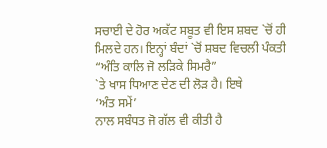ਸਚਾਈ ਦੇ ਹੋਰ ਅਕੱਟ ਸਬੂਤ ਵੀ ਇਸ ਸ਼ਬਦ `ਚੋਂ ਹੀ
ਮਿਲਦੇ ਹਨ। ਇਨ੍ਹਾਂ ਬੰਦਾਂ `ਚੋਂ ਸ਼ਬਦ ਵਿਚਲੀ ਪੰਕਤੀ
“ਅੰਤਿ ਕਾਲਿ ਜੋ ਲੜਿਕੇ ਸਿਮਰੈ”
`ਤੇ ਖਾਸ ਧਿਆਣ ਦੇਣ ਦੀ ਲੋੜ ਹੈ। ਇਥੇ
‘ਅੰਤ ਸਮੇਂ’
ਨਾਲ ਸਬੰਧਤ ਜੋ ਗੱਲ ਵੀ ਕੀਤੀ ਹੈ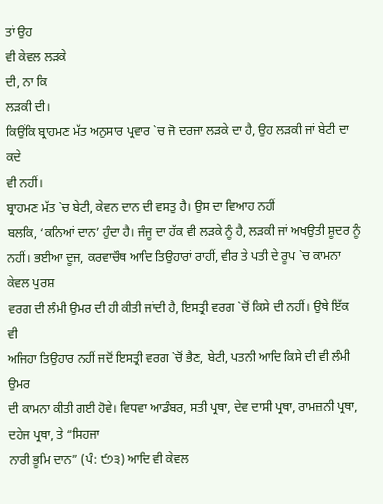ਤਾਂ ਉਹ
ਵੀ ਕੇਵਲ ਲੜਕੇ
ਦੀ, ਨਾ ਕਿ
ਲੜਕੀ ਦੀ।
ਕਿਉਂਕਿ ਬ੍ਰਾਹਮਣ ਮੱਤ ਅਨੁਸਾਰ ਪ੍ਰਵਾਰ `ਚ ਜੋ ਦਰਜਾ ਲੜਕੇ ਦਾ ਹੈ, ਉਹ ਲੜਕੀ ਜਾਂ ਬੇਟੀ ਦਾ ਕਦੇ
ਵੀ ਨਹੀਂ।
ਬ੍ਰਾਹਮਣ ਮੱਤ `ਚ ਬੇਟੀ, ਕੇਵਨ ਦਾਨ ਦੀ ਵਸਤੁ ਹੈ। ਉਸ ਦਾ ਵਿਆਹ ਨਹੀਂ
ਬਲਕਿ, ‘ਕਨਿਆਂ ਦਾਨ’ ਹੁੰਦਾ ਹੈ। ਜੰਜੂ ਦਾ ਹੱਕ ਵੀ ਲੜਕੇ ਨੂੰ ਹੈ, ਲੜਕੀ ਜਾਂ ਅਖਉਤੀ ਸ਼ੂਦਰ ਨੂੰ
ਨਹੀਂ। ਭਈਆ ਦੂਜ, ਕਰਵਾਚੌਥ ਆਦਿ ਤਿਉਹਾਰਾਂ ਰਾਹੀਂ, ਵੀਰ ਤੇ ਪਤੀ ਦੇ ਰੂਪ `ਚ ਕਾਮਨਾ ਕੇਵਲ ਪੁਰਸ਼
ਵਰਗ ਦੀ ਲੰਮੀ ਉਮਰ ਦੀ ਹੀ ਕੀਤੀ ਜਾਂਦੀ ਹੈ, ਇਸਤ੍ਰੀ ਵਰਗ `ਚੋਂ ਕਿਸੇ ਦੀ ਨਹੀਂ। ਉਥੇ ਇੱਕ ਵੀ
ਅਜਿਹਾ ਤਿਉਹਾਰ ਨਹੀਂ ਜਦੋਂ ਇਸਤ੍ਰੀ ਵਰਗ `ਚੋਂ ਭੈਣ, ਬੇਟੀ, ਪਤਨੀ ਆਦਿ ਕਿਸੇ ਦੀ ਵੀ ਲੰਮੀ ਉਮਰ
ਦੀ ਕਾਮਨਾ ਕੀਤੀ ਗਈ ਹੋਵੇ। ਵਿਧਵਾ ਆਡੰਬਰ, ਸਤੀ ਪ੍ਰਥਾ, ਦੇਵ ਦਾਸੀ ਪ੍ਰਥਾ, ਰਾਮਜ਼ਨੀ ਪ੍ਰਥਾ,
ਦਹੇਜ ਪ੍ਰਥਾ, ਤੇ “ਸਿਹਜਾ
ਨਾਰੀ ਭੂਮਿ ਦਾਨ” (ਪੰ: ੯੭੩) ਆਦਿ ਵੀ ਕੇਵਲ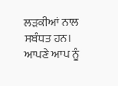ਲੜਕੀਆਂ ਨਾਲ ਸਬੰਧਤ ਹਨ। ਆਪਣੇ ਆਪ ਨੂੰ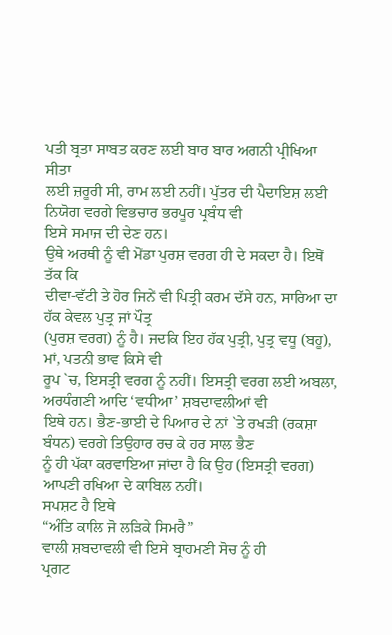ਪਤੀ ਬ੍ਰਤਾ ਸਾਬਤ ਕਰਣ ਲਈ ਬਾਰ ਬਾਰ ਅਗਨੀ ਪ੍ਰੀਖਿਆ ਸੀਤਾ
ਲਈ ਜ਼ਰੂਰੀ ਸੀ, ਰਾਮ ਲਈ ਨਹੀਂ। ਪੁੱਤਰ ਦੀ ਪੈਦਾਇਸ਼ ਲਈ ਨਿਯੋਗ ਵਰਗੇ ਵਿਭਚਾਰ ਭਰਪੂਰ ਪ੍ਰਬੰਧ ਵੀ
ਇਸੇ ਸਮਾਜ ਦੀ ਦੇਣ ਹਨ।
ਉਥੇ ਅਰਥੀ ਨੂੰ ਵੀ ਮੋਂਡਾ ਪੁਰਸ਼ ਵਰਗ ਹੀ ਦੇ ਸਕਦਾ ਹੈ। ਇਥੋਂ ਤੱਕ ਕਿ
ਦੀਵਾ-ਵੱਟੀ ਤੇ ਹੋਰ ਜਿਨੇਂ ਵੀ ਪਿਤ੍ਰੀ ਕਰਮ ਦੱਸੇ ਹਨ, ਸਾਰਿਆ ਦਾ ਹੱਕ ਕੇਵਲ ਪੁਤ੍ਰ ਜਾਂ ਪੌਤ੍ਰ
(ਪੁਰਸ਼ ਵਰਗ) ਨੂੰ ਹੈ। ਜਦਕਿ ਇਹ ਹੱਕ ਪੁਤ੍ਰੀ, ਪੁਤ੍ਰ ਵਧੂ (ਬਹੂ), ਮਾਂ, ਪਤਨੀ ਭਾਵ ਕਿਸੇ ਵੀ
ਰੂਪ `ਚ, ਇਸਤ੍ਰੀ ਵਰਗ ਨੂੰ ਨਹੀਂ। ਇਸਤ੍ਰੀ ਵਰਗ ਲਈ ਅਬਲਾ, ਅਰਧੰਗਣੀ ਆਦਿ ‘ਵਧੀਆ’ ਸ਼ਬਦਾਵਲੀਆਂ ਵੀ
ਇਥੇ ਹਨ। ਭੈਣ-ਭਾਈ ਦੇ ਪਿਆਰ ਦੇ ਨਾਂ `ਤੇ ਰਖੜੀ (ਰਕਸ਼ਾ ਬੰਧਨ) ਵਰਗੇ ਤਿਉਹਾਰ ਰਚ ਕੇ ਹਰ ਸਾਲ ਭੈਣ
ਨੂੰ ਹੀ ਪੱਕਾ ਕਰਵਾਇਆ ਜਾਂਦਾ ਹੈ ਕਿ ਉਹ (ਇਸਤ੍ਰੀ ਵਰਗ) ਆਪਣੀ ਰਖਿਆ ਦੇ ਕਾਬਿਲ ਨਹੀਂ।
ਸਪਸ਼ਟ ਹੈ ਇਥੇ
“ਅੰਤਿ ਕਾਲਿ ਜੋ ਲੜਿਕੇ ਸਿਮਰੈ”
ਵਾਲੀ ਸ਼ਬਦਾਵਲੀ ਵੀ ਇਸੇ ਬ੍ਰਾਹਮਣੀ ਸੋਚ ਨੂੰ ਹੀ
ਪ੍ਰਗਟ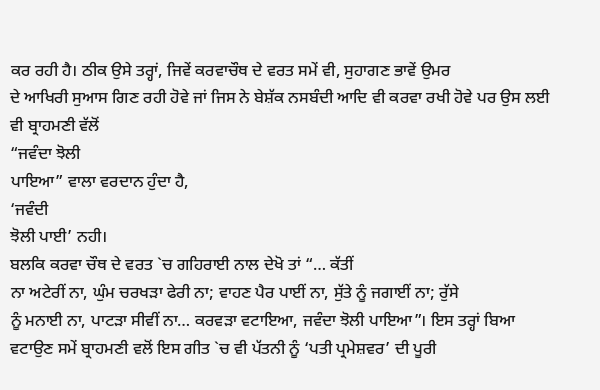ਕਰ ਰਹੀ ਹੈ। ਠੀਕ ਉਸੇ ਤਰ੍ਹਾਂ, ਜਿਵੇਂ ਕਰਵਾਚੌਥ ਦੇ ਵਰਤ ਸਮੇਂ ਵੀ, ਸੁਹਾਗਣ ਭਾਵੇਂ ਉਮਰ
ਦੇ ਆਖਿਰੀ ਸੁਆਸ ਗਿਣ ਰਹੀ ਹੋਵੇ ਜਾਂ ਜਿਸ ਨੇ ਬੇਸ਼ੱਕ ਨਸਬੰਦੀ ਆਦਿ ਵੀ ਕਰਵਾ ਰਖੀ ਹੋਵੇ ਪਰ ਉਸ ਲਈ
ਵੀ ਬ੍ਰਾਹਮਣੀ ਵੱਲੋਂ
“ਜਵੰਦਾ ਝੋਲੀ
ਪਾਇਆ” ਵਾਲਾ ਵਰਦਾਨ ਹੁੰਦਾ ਹੈ,
‘ਜਵੰਦੀ
ਝੋਲੀ ਪਾਈ’ ਨਹੀ।
ਬਲਕਿ ਕਰਵਾ ਚੌਥ ਦੇ ਵਰਤ `ਚ ਗਹਿਰਾਈ ਨਾਲ ਦੇਖੋ ਤਾਂ “… ਕੱਤੀਂ
ਨਾ ਅਟੇਰੀਂ ਨਾ, ਘੁੰਮ ਚਰਖੜਾ ਫੇਰੀ ਨਾ; ਵਾਹਣ ਪੈਰ ਪਾਈਂ ਨਾ, ਸੁੱਤੇ ਨੂੰ ਜਗਾਈਂ ਨਾ; ਰੁੱਸੇ
ਨੂੰ ਮਨਾਈ ਨਾ, ਪਾਟੜਾ ਸੀਵੀਂ ਨਾ… ਕਰਵੜਾ ਵਟਾਇਆ, ਜਵੰਦਾ ਝੋਲੀ ਪਾਇਆ”। ਇਸ ਤਰ੍ਹਾਂ ਬਿਆ
ਵਟਾਉਣ ਸਮੇਂ ਬ੍ਰਾਹਮਣੀ ਵਲੋਂ ਇਸ ਗੀਤ `ਚ ਵੀ ਪੱਤਨੀ ਨੂੰ ‘ਪਤੀ ਪ੍ਰਮੇਸ਼ਵਰ’ ਦੀ ਪੂਰੀ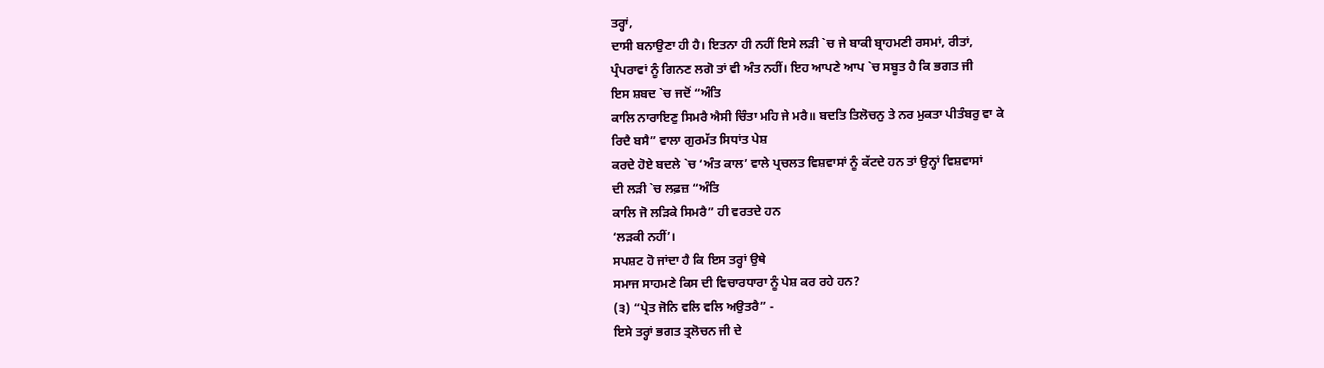ਤਰ੍ਹਾਂ,
ਦਾਸੀ ਬਨਾਉਣਾ ਹੀ ਹੈ। ਇਤਨਾ ਹੀ ਨਹੀਂ ਇਸੇ ਲੜੀ `ਚ ਜੇ ਬਾਕੀ ਬ੍ਰਾਹਮਣੀ ਰਸਮਾਂ, ਰੀਤਾਂ,
ਪ੍ਰੰਪਰਾਵਾਂ ਨੂੰ ਗਿਨਣ ਲਗੋ ਤਾਂ ਵੀ ਅੰਤ ਨਹੀਂ। ਇਹ ਆਪਣੇ ਆਪ `ਚ ਸਬੂਤ ਹੈ ਕਿ ਭਗਤ ਜੀ
ਇਸ ਸ਼ਬਦ `ਚ ਜਦੋਂ “ਅੰਤਿ
ਕਾਲਿ ਨਾਰਾਇਣੁ ਸਿਮਰੈ ਐਸੀ ਚਿੰਤਾ ਮਹਿ ਜੇ ਮਰੈ॥ ਬਦਤਿ ਤਿਲੋਚਨੁ ਤੇ ਨਰ ਮੁਕਤਾ ਪੀਤੰਬਰੁ ਵਾ ਕੇ
ਰਿਦੈ ਬਸੈ” ਵਾਲਾ ਗੁਰਮੱਤ ਸਿਧਾਂਤ ਪੇਸ਼
ਕਰਦੇ ਹੋਏ ਬਦਲੇ `ਚ ‘ਅੰਤ ਕਾਲ’ ਵਾਲੇ ਪ੍ਰਚਲਤ ਵਿਸ਼ਵਾਸਾਂ ਨੂੰ ਕੱਟਦੇ ਹਨ ਤਾਂ ਉਨ੍ਹਾਂ ਵਿਸ਼ਵਾਸਾਂ
ਦੀ ਲੜੀ `ਚ ਲਫ਼ਜ਼ “ਅੰਤਿ
ਕਾਲਿ ਜੋ ਲੜਿਕੇ ਸਿਮਰੈ” ਹੀ ਵਰਤਦੇ ਹਨ
‘ਲੜਕੀ ਨਹੀਂ’।
ਸਪਸ਼ਟ ਹੋ ਜਾਂਦਾ ਹੈ ਕਿ ਇਸ ਤਰ੍ਹਾਂ ਉਥੇ
ਸਮਾਜ ਸਾਹਮਣੇ ਕਿਸ ਦੀ ਵਿਚਾਰਧਾਰਾ ਨੂੰ ਪੇਸ਼ ਕਰ ਰਹੇ ਹਨ?
(੩) “ਪ੍ਰੇਤ ਜੋਨਿ ਵਲਿ ਵਲਿ ਅਉਤਰੈ” -
ਇਸੇ ਤਰ੍ਹਾਂ ਭਗਤ ਤ੍ਰਲੋਚਨ ਜੀ ਦੇ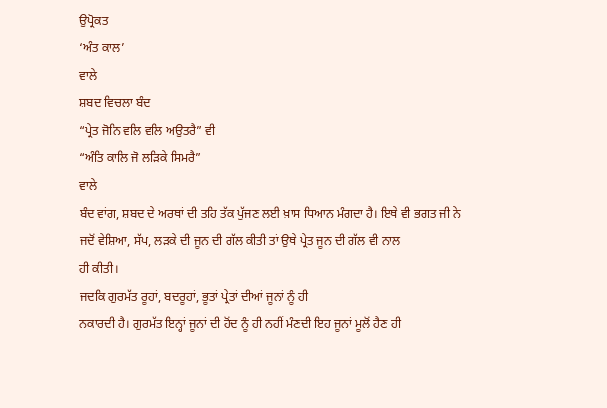ਉਪ੍ਰੋਕਤ
‘ਅੰਤ ਕਾਲ’
ਵਾਲੇ
ਸ਼ਬਦ ਵਿਚਲਾ ਬੰਦ
“ਪ੍ਰੇਤ ਜੋਨਿ ਵਲਿ ਵਲਿ ਅਉਤਰੈ” ਵੀ
“ਅੰਤਿ ਕਾਲਿ ਜੋ ਲੜਿਕੇ ਸਿਮਰੈ”
ਵਾਲੇ
ਬੰਦ ਵਾਂਗ, ਸ਼ਬਦ ਦੇ ਅਰਥਾਂ ਦੀ ਤਹਿ ਤੱਕ ਪੁੱਜਣ ਲਈ ਖ਼ਾਸ ਧਿਆਨ ਮੰਗਦਾ ਹੈ। ਇਥੇ ਵੀ ਭਗਤ ਜੀ ਨੇ
ਜਦੋਂ ਵੇਸ਼ਿਆ, ਸੱਪ, ਲੜਕੇ ਦੀ ਜੂਨ ਦੀ ਗੱਲ ਕੀਤੀ ਤਾਂ ਉਥੇ ਪ੍ਰੇਤ ਜੂਨ ਦੀ ਗੱਲ ਵੀ ਨਾਲ
ਹੀ ਕੀਤੀ।
ਜਦਕਿ ਗੁਰਮੱਤ ਰੂਹਾਂ, ਬਦਰੂਹਾਂ, ਭੂਤਾਂ ਪ੍ਰੇਤਾਂ ਦੀਆਂ ਜੂਨਾਂ ਨੂੰ ਹੀ
ਨਕਾਰਦੀ ਹੈ। ਗੁਰਮੱਤ ਇਨ੍ਹਾਂ ਜੂਨਾਂ ਦੀ ਹੋਂਦ ਨੂੰ ਹੀ ਨਹੀਂ ਮੰਣਦੀ ਇਹ ਜੂਨਾਂ ਮੂਲੋਂ ਹੈਣ ਹੀ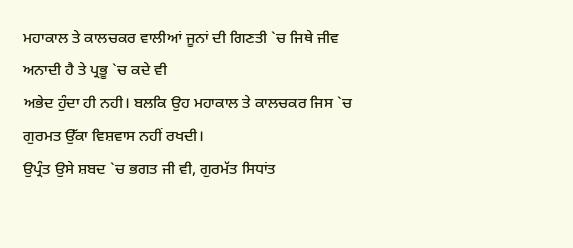ਮਹਾਕਾਲ ਤੇ ਕਾਲਚਕਰ ਵਾਲੀਆਂ ਜੂਨਾਂ ਦੀ ਗਿਣਤੀ `ਚ ਜਿਥੇ ਜੀਵ ਅਨਾਦੀ ਹੈ ਤੇ ਪ੍ਰਭੂ `ਚ ਕਦੇ ਵੀ
ਅਭੇਦ ਹੁੰਦਾ ਹੀ ਨਹੀ। ਬਲਕਿ ਉਹ ਮਹਾਕਾਲ ਤੇ ਕਾਲਚਕਰ ਜਿਸ `ਚ ਗੁਰਮਤ ਉੱਕਾ ਵਿਸ਼ਵਾਸ ਨਹੀਂ ਰਖਦੀ।
ਉਪ੍ਰੰਤ ਉਸੇ ਸ਼ਬਦ `ਚ ਭਗਤ ਜੀ ਵੀ, ਗੁਰਮੱਤ ਸਿਧਾਂਤ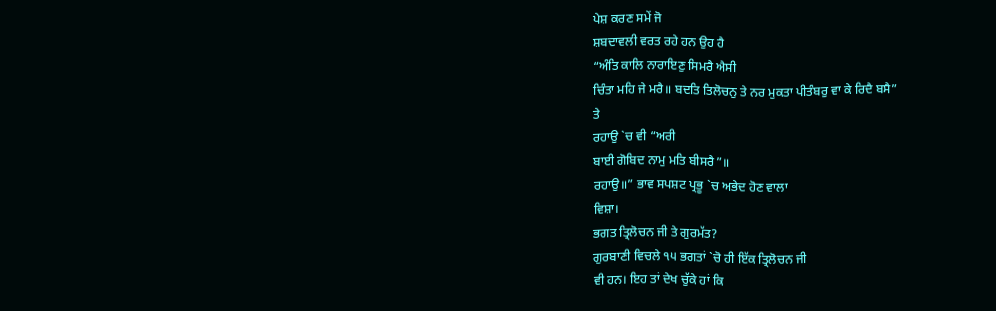ਪੇਸ਼ ਕਰਣ ਸਮੇਂ ਜੋ
ਸ਼ਬਦਾਵਲੀ ਵਰਤ ਰਹੇ ਹਨ ਉਹ ਹੈ
“ਅੰਤਿ ਕਾਲਿ ਨਾਰਾਇਣੁ ਸਿਮਰੈ ਐਸੀ
ਚਿੰਤਾ ਮਹਿ ਜੇ ਮਰੈ॥ ਬਦਤਿ ਤਿਲੋਚਨੁ ਤੇ ਨਰ ਮੁਕਤਾ ਪੀਤੰਬਰੁ ਵਾ ਕੇ ਰਿਦੈ ਬਸੈ”
ਤੇ
ਰਹਾਉ `ਚ ਵੀ “ਅਰੀ
ਬਾਈ ਗੋਬਿਦ ਨਾਮੁ ਮਤਿ ਬੀਸਰੈ”॥
ਰਹਾਉ॥” ਭਾਵ ਸਪਸ਼ਟ ਪ੍ਰਭੂ `ਚ ਅਭੇਦ ਹੋਣ ਵਾਲਾ
ਵਿਸ਼ਾ।
ਭਗਤ ਤ੍ਰਿਲੋਚਨ ਜੀ ਤੇ ਗੁਰਮੱਤ?
ਗੁਰਬਾਣੀ ਵਿਚਲੇ ੧੫ ਭਗਤਾਂ `ਚੋ ਹੀ ਇੱਕ ਤ੍ਰਿਲੋਚਨ ਜੀ
ਵੀ ਹਨ। ਇਹ ਤਾਂ ਦੇਖ ਚੁੱਕੇ ਹਾਂ ਕਿ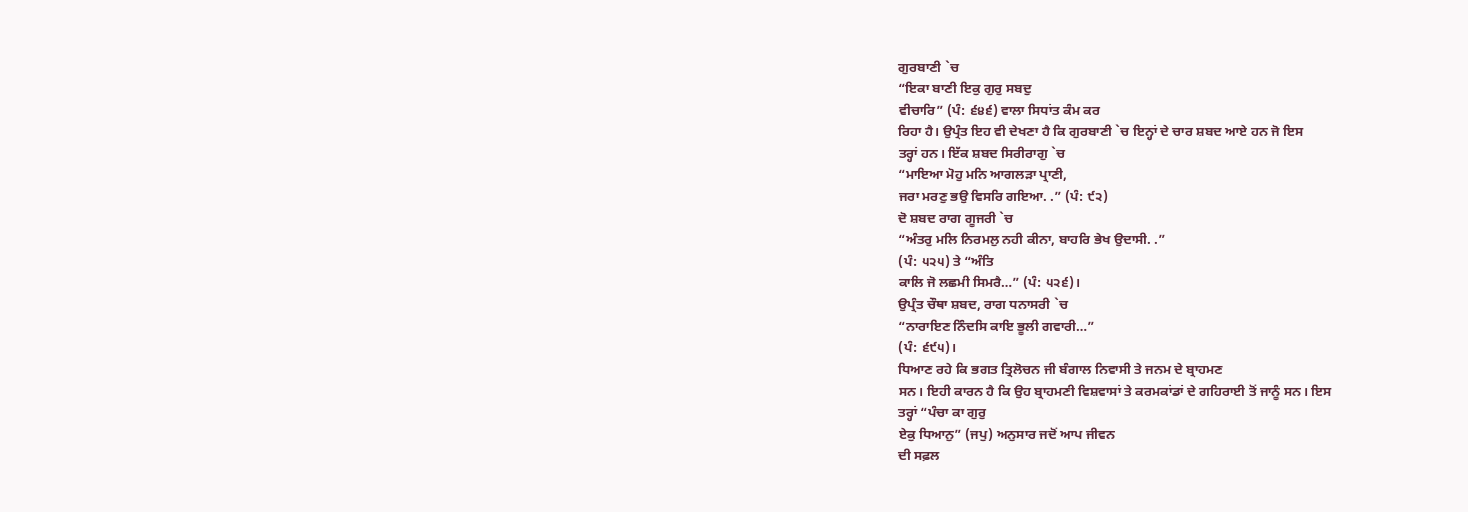ਗੁਰਬਾਣੀ `ਚ
“ਇਕਾ ਬਾਣੀ ਇਕੁ ਗੁਰੁ ਸਬਦੁ
ਵੀਚਾਰਿ” (ਪੰ: ੬੪੬) ਵਾਲਾ ਸਿਧਾਂਤ ਕੰਮ ਕਰ
ਰਿਹਾ ਹੈ। ਉਪ੍ਰੰਤ ਇਹ ਵੀ ਦੇਖਣਾ ਹੈ ਕਿ ਗੁਰਬਾਣੀ `ਚ ਇਨ੍ਹਾਂ ਦੇ ਚਾਰ ਸ਼ਬਦ ਆਏ ਹਨ ਜੋ ਇਸ
ਤਰ੍ਹਾਂ ਹਨ। ਇੱਕ ਸ਼ਬਦ ਸਿਰੀਰਾਗੁ `ਚ
“ਮਾਇਆ ਮੋਹੁ ਮਨਿ ਆਗਲੜਾ ਪ੍ਰਾਣੀ,
ਜਰਾ ਮਰਣੁ ਭਉ ਵਿਸਰਿ ਗਇਆ. .” (ਪੰ: ੯੨)
ਦੋ ਸ਼ਬਦ ਰਾਗ ਗੂਜਰੀ `ਚ
“ਅੰਤਰੁ ਮਲਿ ਨਿਰਮਲੁ ਨਹੀ ਕੀਨਾ, ਬਾਹਰਿ ਭੇਖ ਉਦਾਸੀ. .”
(ਪੰ: ੫੨੫) ਤੇ “ਅੰਤਿ
ਕਾਲਿ ਜੋ ਲਛਮੀ ਸਿਮਰੈ…” (ਪੰ: ੫੨੬)।
ਉਪ੍ਰੰਤ ਚੌਥਾ ਸ਼ਬਦ, ਰਾਗ ਧਨਾਸਰੀ `ਚ
“ਨਾਰਾਇਣ ਨਿੰਦਸਿ ਕਾਇ ਭੂਲੀ ਗਵਾਰੀ…”
(ਪੰ: ੬੯੫)।
ਧਿਆਣ ਰਹੇ ਕਿ ਭਗਤ ਤ੍ਰਿਲੋਚਨ ਜੀ ਬੰਗਾਲ ਨਿਵਾਸੀ ਤੇ ਜਨਮ ਦੇ ਬ੍ਰਾਹਮਣ
ਸਨ। ਇਹੀ ਕਾਰਨ ਹੈ ਕਿ ਉਹ ਬ੍ਰਾਹਮਣੀ ਵਿਸ਼ਵਾਸਾਂ ਤੇ ਕਰਮਕਾਂਡਾਂ ਦੇ ਗਹਿਰਾਈ ਤੋਂ ਜਾਨੂੰ ਸਨ। ਇਸ
ਤਰ੍ਹਾਂ “ਪੰਚਾ ਕਾ ਗੁਰੁ
ਏਕੁ ਧਿਆਨੁ” (ਜਪੁ) ਅਨੁਸਾਰ ਜਦੋਂ ਆਪ ਜੀਵਨ
ਦੀ ਸਫ਼ਲ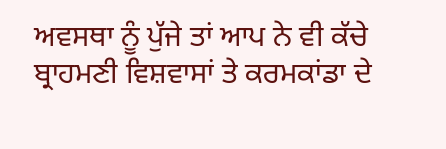ਅਵਸਥਾ ਨੂੰ ਪੁੱਜੇ ਤਾਂ ਆਪ ਨੇ ਵੀ ਕੱਚੇ ਬ੍ਰਾਹਮਣੀ ਵਿਸ਼ਵਾਸਾਂ ਤੇ ਕਰਮਕਾਂਡਾ ਦੇ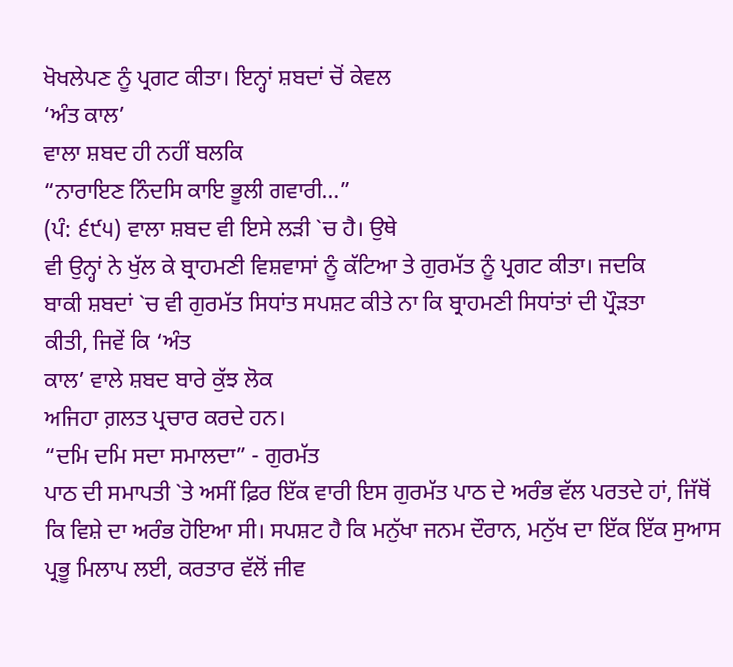ਖੋਖਲੇਪਣ ਨੂੰ ਪ੍ਰਗਟ ਕੀਤਾ। ਇਨ੍ਹਾਂ ਸ਼ਬਦਾਂ ਚੋਂ ਕੇਵਲ
‘ਅੰਤ ਕਾਲ’
ਵਾਲਾ ਸ਼ਬਦ ਹੀ ਨਹੀਂ ਬਲਕਿ
“ਨਾਰਾਇਣ ਨਿੰਦਸਿ ਕਾਇ ਭੂਲੀ ਗਵਾਰੀ…”
(ਪੰ: ੬੯੫) ਵਾਲਾ ਸ਼ਬਦ ਵੀ ਇਸੇ ਲੜੀ `ਚ ਹੈ। ਉਥੇ
ਵੀ ਉਨ੍ਹਾਂ ਨੇ ਖੁੱਲ ਕੇ ਬ੍ਰਾਹਮਣੀ ਵਿਸ਼ਵਾਸਾਂ ਨੂੰ ਕੱਟਿਆ ਤੇ ਗੁਰਮੱਤ ਨੂੰ ਪ੍ਰਗਟ ਕੀਤਾ। ਜਦਕਿ
ਬਾਕੀ ਸ਼ਬਦਾਂ `ਚ ਵੀ ਗੁਰਮੱਤ ਸਿਧਾਂਤ ਸਪਸ਼ਟ ਕੀਤੇ ਨਾ ਕਿ ਬ੍ਰਾਹਮਣੀ ਸਿਧਾਂਤਾਂ ਦੀ ਪ੍ਰੌੜਤਾ
ਕੀਤੀ, ਜਿਵੇਂ ਕਿ ‘ਅੰਤ
ਕਾਲ’ ਵਾਲੇ ਸ਼ਬਦ ਬਾਰੇ ਕੁੱਝ ਲੋਕ
ਅਜਿਹਾ ਗ਼ਲਤ ਪ੍ਰਚਾਰ ਕਰਦੇ ਹਨ।
“ਦਮਿ ਦਮਿ ਸਦਾ ਸਮਾਲਦਾ” - ਗੁਰਮੱਤ
ਪਾਠ ਦੀ ਸਮਾਪਤੀ `ਤੇ ਅਸੀਂ ਫ਼ਿਰ ਇੱਕ ਵਾਰੀ ਇਸ ਗੁਰਮੱਤ ਪਾਠ ਦੇ ਅਰੰਭ ਵੱਲ ਪਰਤਦੇ ਹਾਂ, ਜਿੱਥੋਂ
ਕਿ ਵਿਸ਼ੇ ਦਾ ਅਰੰਭ ਹੋਇਆ ਸੀ। ਸਪਸ਼ਟ ਹੈ ਕਿ ਮਨੁੱਖਾ ਜਨਮ ਦੌਰਾਨ, ਮਨੁੱਖ ਦਾ ਇੱਕ ਇੱਕ ਸੁਆਸ
ਪ੍ਰਭੂ ਮਿਲਾਪ ਲਈ, ਕਰਤਾਰ ਵੱਲੋਂ ਜੀਵ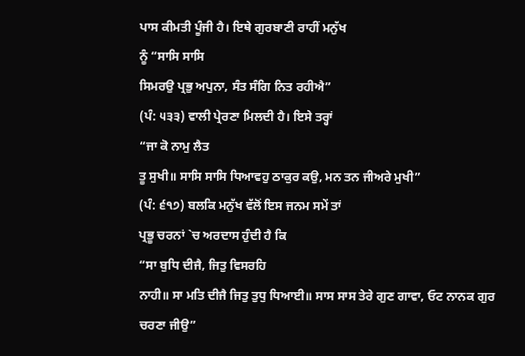ਪਾਸ ਕੀਮਤੀ ਪੂੰਜੀ ਹੈ। ਇਥੇ ਗੁਰਬਾਣੀ ਰਾਹੀਂ ਮਨੁੱਖ
ਨੂੰ “ਸਾਸਿ ਸਾਸਿ
ਸਿਮਰਉ ਪ੍ਰਭੁ ਅਪੁਨਾ, ਸੰਤ ਸੰਗਿ ਨਿਤ ਰਹੀਐ”
(ਪੰ: ੫੩੩) ਵਾਲੀ ਪ੍ਰੇਰਣਾ ਮਿਲਦੀ ਹੈ। ਇਸੇ ਤਰ੍ਹਾਂ
“ਜਾ ਕੋ ਨਾਮੁ ਲੈਤ
ਤੂ ਸੁਖੀ॥ ਸਾਸਿ ਸਾਸਿ ਧਿਆਵਹੁ ਠਾਕੁਰ ਕਉ, ਮਨ ਤਨ ਜੀਅਰੇ ਮੁਖੀ”
(ਪੰ: ੬੧੭) ਬਲਕਿ ਮਨੁੱਖ ਵੱਲੋਂ ਇਸ ਜਨਮ ਸਮੇਂ ਤਾਂ
ਪ੍ਰਭੂ ਚਰਨਾਂ `ਚ ਅਰਦਾਸ ਹੁੰਦੀ ਹੈ ਕਿ
“ਸਾ ਬੁਧਿ ਦੀਜੈ, ਜਿਤੁ ਵਿਸਰਹਿ
ਨਾਹੀ॥ ਸਾ ਮਤਿ ਦੀਜੈ ਜਿਤੁ ਤੁਧੁ ਧਿਆਈ॥ ਸਾਸ ਸਾਸ ਤੇਰੇ ਗੁਣ ਗਾਵਾ, ਓਟ ਨਾਨਕ ਗੁਰ ਚਰਣਾ ਜੀਉ”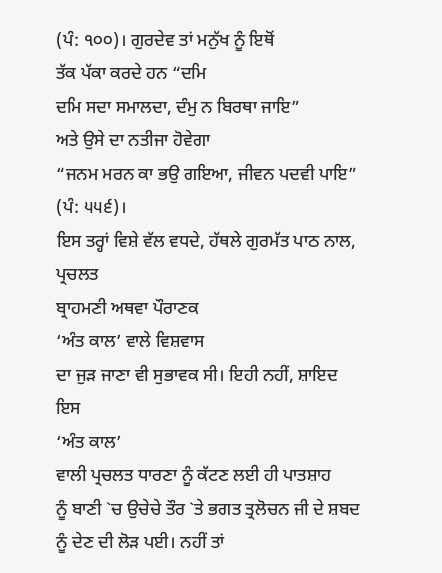(ਪੰ: ੧੦੦)। ਗੁਰਦੇਵ ਤਾਂ ਮਨੁੱਖ ਨੂੰ ਇਥੋਂ
ਤੱਕ ਪੱਕਾ ਕਰਦੇ ਹਨ “ਦਮਿ
ਦਮਿ ਸਦਾ ਸਮਾਲਦਾ, ਦੰਮੁ ਨ ਬਿਰਥਾ ਜਾਇ”
ਅਤੇ ਉਸੇ ਦਾ ਨਤੀਜਾ ਹੋਵੇਗਾ
“ਜਨਮ ਮਰਨ ਕਾ ਭਉ ਗਇਆ, ਜੀਵਨ ਪਦਵੀ ਪਾਇ”
(ਪੰ: ੫੫੬)।
ਇਸ ਤਰ੍ਹਾਂ ਵਿਸ਼ੇ ਵੱਲ ਵਧਦੇ, ਹੱਥਲੇ ਗੁਰਮੱਤ ਪਾਠ ਨਾਲ, ਪ੍ਰਚਲਤ
ਬ੍ਰਾਹਮਣੀ ਅਥਵਾ ਪੌਰਾਣਕ
‘ਅੰਤ ਕਾਲ’ ਵਾਲੇ ਵਿਸ਼ਵਾਸ
ਦਾ ਜੁੜ ਜਾਣਾ ਵੀ ਸੁਭਾਵਕ ਸੀ। ਇਹੀ ਨਹੀਂ, ਸ਼ਾਇਦ ਇਸ
‘ਅੰਤ ਕਾਲ’
ਵਾਲੀ ਪ੍ਰਚਲਤ ਧਾਰਣਾ ਨੂੰ ਕੱਟਣ ਲਈ ਹੀ ਪਾਤਸ਼ਾਹ
ਨੂੰ ਬਾਣੀ `ਚ ਉਚੇਚੇ ਤੌਰ `ਤੇ ਭਗਤ ਤ੍ਰਲੋਚਨ ਜੀ ਦੇ ਸ਼ਬਦ ਨੂੰ ਦੇਣ ਦੀ ਲੋੜ ਪਈ। ਨਹੀਂ ਤਾਂ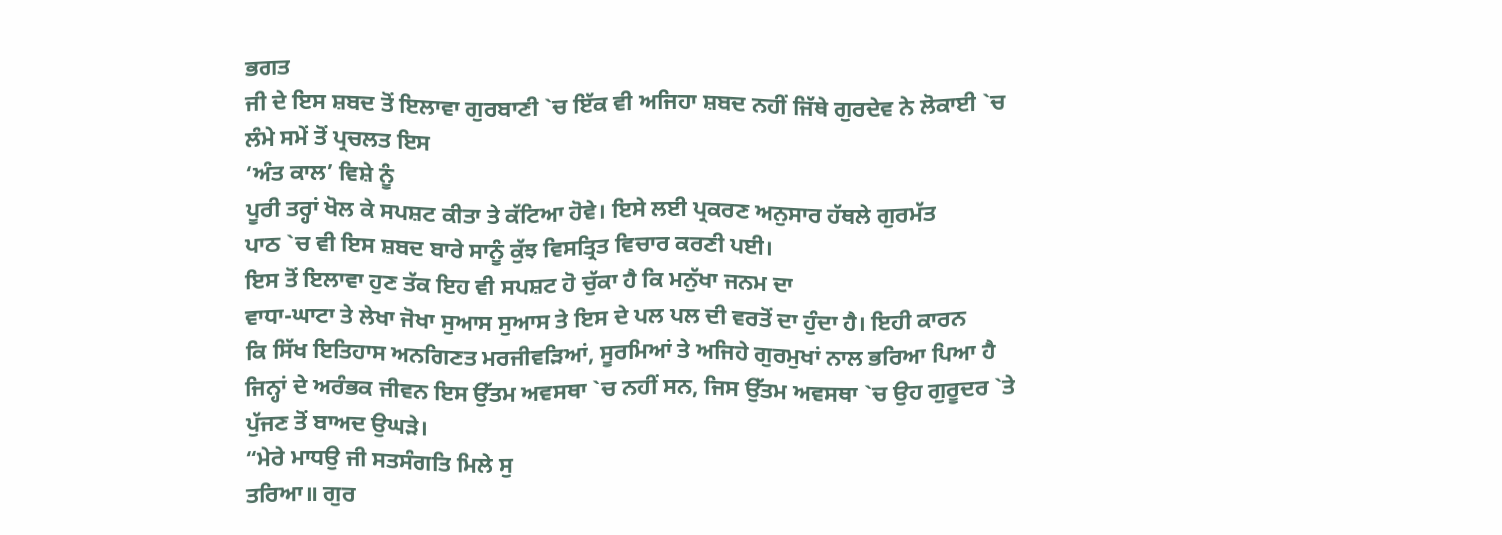ਭਗਤ
ਜੀ ਦੇ ਇਸ ਸ਼ਬਦ ਤੋਂ ਇਲਾਵਾ ਗੁਰਬਾਣੀ `ਚ ਇੱਕ ਵੀ ਅਜਿਹਾ ਸ਼ਬਦ ਨਹੀਂ ਜਿੱਥੇ ਗੁਰਦੇਵ ਨੇ ਲੋਕਾਈ `ਚ
ਲੰਮੇ ਸਮੇਂ ਤੋਂ ਪ੍ਰਚਲਤ ਇਸ
‘ਅੰਤ ਕਾਲ’ ਵਿਸ਼ੇ ਨੂੰ
ਪੂਰੀ ਤਰ੍ਹਾਂ ਖੋਲ ਕੇ ਸਪਸ਼ਟ ਕੀਤਾ ਤੇ ਕੱਟਿਆ ਹੋਵੇ। ਇਸੇ ਲਈ ਪ੍ਰਕਰਣ ਅਨੁਸਾਰ ਹੱਥਲੇ ਗੁਰਮੱਤ
ਪਾਠ `ਚ ਵੀ ਇਸ ਸ਼ਬਦ ਬਾਰੇ ਸਾਨੂੰ ਕੁੱਝ ਵਿਸਤ੍ਰਿਤ ਵਿਚਾਰ ਕਰਣੀ ਪਈ।
ਇਸ ਤੋਂ ਇਲਾਵਾ ਹੁਣ ਤੱਕ ਇਹ ਵੀ ਸਪਸ਼ਟ ਹੋ ਚੁੱਕਾ ਹੈ ਕਿ ਮਨੁੱਖਾ ਜਨਮ ਦਾ
ਵਾਧਾ-ਘਾਟਾ ਤੇ ਲੇਖਾ ਜੋਖਾ ਸੁਆਸ ਸੁਆਸ ਤੇ ਇਸ ਦੇ ਪਲ ਪਲ ਦੀ ਵਰਤੋਂ ਦਾ ਹੁੰਦਾ ਹੈ। ਇਹੀ ਕਾਰਨ
ਕਿ ਸਿੱਖ ਇਤਿਹਾਸ ਅਨਗਿਣਤ ਮਰਜੀਵੜਿਆਂ, ਸੂਰਮਿਆਂ ਤੇ ਅਜਿਹੇ ਗੁਰਮੁਖਾਂ ਨਾਲ ਭਰਿਆ ਪਿਆ ਹੈ
ਜਿਨ੍ਹਾਂ ਦੇ ਅਰੰਭਕ ਜੀਵਨ ਇਸ ਉੱਤਮ ਅਵਸਥਾ `ਚ ਨਹੀਂ ਸਨ, ਜਿਸ ਉੱਤਮ ਅਵਸਥਾ `ਚ ਉਹ ਗੁਰੂਦਰ `ਤੇ
ਪੁੱਜਣ ਤੋਂ ਬਾਅਦ ਉਘੜੇ।
“ਮੇਰੇ ਮਾਧਉ ਜੀ ਸਤਸੰਗਤਿ ਮਿਲੇ ਸੁ
ਤਰਿਆ॥ ਗੁਰ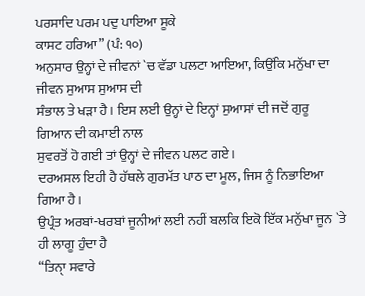ਪਰਸਾਦਿ ਪਰਮ ਪਦੁ ਪਾਇਆ ਸੂਕੇ
ਕਾਸਟ ਹਰਿਆ” (ਪੰ: ੧੦)
ਅਨੁਸਾਰ ਉਨ੍ਹਾਂ ਦੇ ਜੀਵਨਾਂ `ਚ ਵੱਡਾ ਪਲਟਾ ਆਇਆ, ਕਿਉਂਕਿ ਮਨੁੱਖਾ ਦਾ ਜੀਵਨ ਸੁਆਸ ਸੁਆਸ ਦੀ
ਸੰਭਾਲ ਤੇ ਖੜਾ ਹੈ। ਇਸ ਲਈ ਉਨ੍ਹਾਂ ਦੇ ਇਨ੍ਹਾਂ ਸੁਆਸਾਂ ਦੀ ਜਦੋਂ ਗੁਰੂ ਗਿਆਨ ਦੀ ਕਮਾਈ ਨਾਲ
ਸੁਵਰਤੋਂ ਹੋ ਗਈ ਤਾਂ ਉਨ੍ਹਾਂ ਦੇ ਜੀਵਨ ਪਲਟ ਗਏ।
ਦਰਅਸਲ ਇਹੀ ਹੈ ਹੱਥਲੇ ਗੁਰਮੱਤ ਪਾਠ ਦਾ ਮੂਲ, ਜਿਸ ਨੂੰ ਨਿਭਾਇਆ ਗਿਆ ਹੈ।
ਉਪ੍ਰੰਤ ਅਰਬਾਂ-ਖਰਬਾਂ ਜੂਨੀਆਂ ਲਈ ਨਹੀਂ ਬਲਕਿ ਇਕੋ ਇੱਕ ਮਨੁੱਖਾ ਜੂਨ `ਤੇ ਹੀ ਲਾਗੂ ਹੁੰਦਾ ਹੈ
“ਤਿਨਾੑ ਸਵਾਰੇ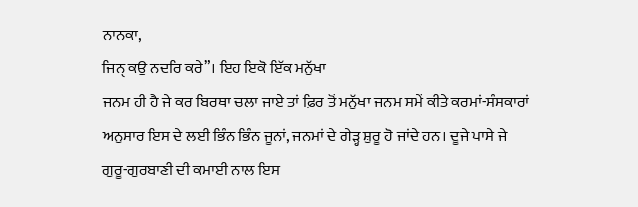ਨਾਨਕਾ,
ਜਿਨੑ ਕਉ ਨਦਰਿ ਕਰੇ”। ਇਹ ਇਕੋ ਇੱਕ ਮਨੁੱਖਾ
ਜਨਮ ਹੀ ਹੈ ਜੇ ਕਰ ਬਿਰਥਾ ਚਲਾ ਜਾਏ ਤਾਂ ਫ਼ਿਰ ਤੋਂ ਮਨੁੱਖਾ ਜਨਮ ਸਮੇਂ ਕੀਤੇ ਕਰਮਾਂ-ਸੰਸਕਾਰਾਂ
ਅਨੁਸਾਰ ਇਸ ਦੇ ਲਈ ਭਿੰਨ ਭਿੰਨ ਜੂਨਾਂ, ਜਨਮਾਂ ਦੇ ਗੇੜ੍ਹ ਸ਼ੁਰੂ ਹੋ ਜਾਂਦੇ ਹਨ। ਦੂਜੇ ਪਾਸੇ ਜੇ
ਗੁਰੂ-ਗੁਰਬਾਣੀ ਦੀ ਕਮਾਈ ਨਾਲ ਇਸ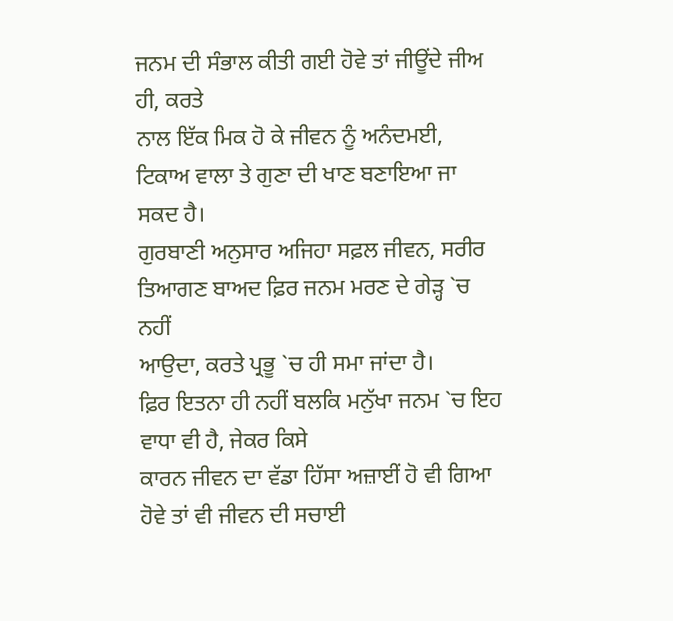ਜਨਮ ਦੀ ਸੰਭਾਲ ਕੀਤੀ ਗਈ ਹੋਵੇ ਤਾਂ ਜੀਊਂਦੇ ਜੀਅ ਹੀ, ਕਰਤੇ
ਨਾਲ ਇੱਕ ਮਿਕ ਹੋ ਕੇ ਜੀਵਨ ਨੂੰ ਅਨੰਦਮਈ, ਟਿਕਾਅ ਵਾਲਾ ਤੇ ਗੁਣਾ ਦੀ ਖਾਣ ਬਣਾਇਆ ਜਾ ਸਕਦ ਹੈ।
ਗੁਰਬਾਣੀ ਅਨੁਸਾਰ ਅਜਿਹਾ ਸਫ਼ਲ ਜੀਵਨ, ਸਰੀਰ ਤਿਆਗਣ ਬਾਅਦ ਫ਼ਿਰ ਜਨਮ ਮਰਣ ਦੇ ਗੇੜ੍ਹ `ਚ ਨਹੀਂ
ਆਉਦਾ, ਕਰਤੇ ਪ੍ਰਭੂ `ਚ ਹੀ ਸਮਾ ਜਾਂਦਾ ਹੈ।
ਫ਼ਿਰ ਇਤਨਾ ਹੀ ਨਹੀਂ ਬਲਕਿ ਮਨੁੱਖਾ ਜਨਮ `ਚ ਇਹ ਵਾਧਾ ਵੀ ਹੈ, ਜੇਕਰ ਕਿਸੇ
ਕਾਰਨ ਜੀਵਨ ਦਾ ਵੱਡਾ ਹਿੱਸਾ ਅਜ਼ਾਈਂ ਹੋ ਵੀ ਗਿਆ ਹੋਵੇ ਤਾਂ ਵੀ ਜੀਵਨ ਦੀ ਸਚਾਈ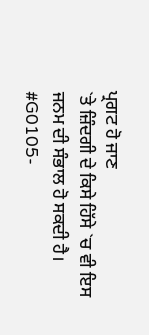ਪ੍ਰਗਟ ਹੋ ਜਾਣ
`ਤੇ ਜ਼ਿੰਦਗੀ ਦੇ ਕਿਸੇ ਹਿੱਸੇ `ਚ ਵੀ ਇਸ ਜਨਮ ਦੀ ਸੰਭਾਲ ਹੋ ਸਕਦੀ ਹੈ।
#G0105-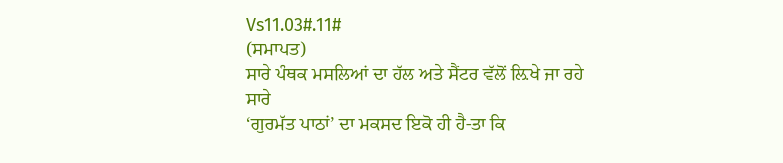Vs11.03#.11#
(ਸਮਾਪਤ)
ਸਾਰੇ ਪੰਥਕ ਮਸਲਿਆਂ ਦਾ ਹੱਲ ਅਤੇ ਸੈਂਟਰ ਵੱਲੋਂ ਲ਼ਿਖੇ ਜਾ ਰਹੇ ਸਾਰੇ
‘ਗੁਰਮੱਤ ਪਾਠਾਂ’ ਦਾ ਮਕਸਦ ਇਕੋ ਹੀ ਹੈ-ਤਾ ਕਿ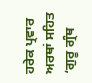ਹਰੇਕ ਪ੍ਰਵਾਰ ਅਰਥਾਂ ਸਹਿਤ
‘ਗੁਰੂ ਗ੍ਰੰਥ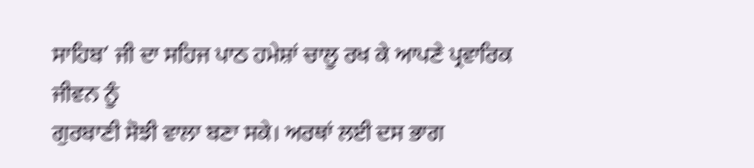ਸਾਹਿਬ’ ਜੀ ਦਾ ਸਹਿਜ ਪਾਠ ਹਮੇਸ਼ਾਂ ਚਾਲੂ ਰਖ ਕੇ ਆਪਣੇ ਪ੍ਰਵਾਰਿਕ ਜੀਵਨ ਨੂੰ
ਗੁਰਬਾਣੀ ਸੋਝੀ ਵਾਲਾ ਬਣਾ ਸਕੇ। ਅਰਥਾਂ ਲਈ ਦਸ ਭਾਗ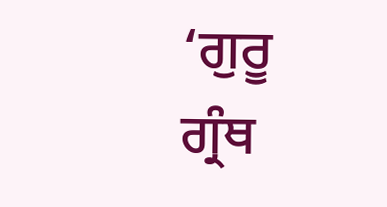‘ਗੁਰੂ ਗ੍ਰੰਥ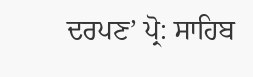ਦਰਪਣ’ ਪ੍ਰੋ: ਸਾਹਿਬ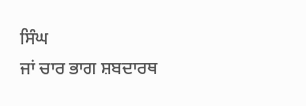ਸਿੰਘ
ਜਾਂ ਚਾਰ ਭਾਗ ਸ਼ਬਦਾਰਥ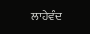ਲਾਹੇਵੰਦ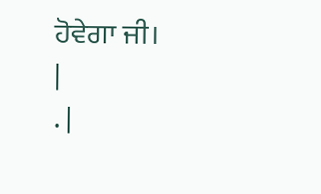ਹੋਵੇਗਾ ਜੀ।
|
. |